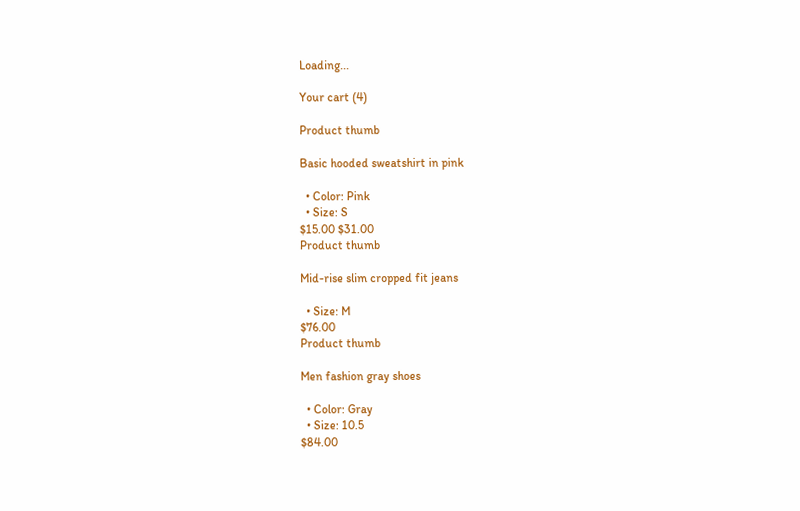Loading...

Your cart (4)

Product thumb

Basic hooded sweatshirt in pink

  • Color: Pink
  • Size: S
$15.00 $31.00
Product thumb

Mid-rise slim cropped fit jeans

  • Size: M
$76.00
Product thumb

Men fashion gray shoes

  • Color: Gray
  • Size: 10.5
$84.00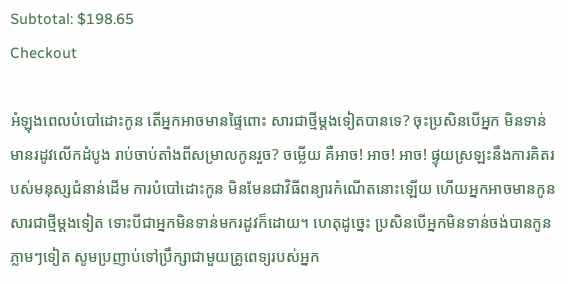Subtotal: $198.65
Checkout

អំឡុងពេលបំបៅដោះកូន តើអ្នកអាចមានផ្ទៃពោះ សារជាថ្មីម្តងទៀតបានទេ? ចុះប្រសិនបើអ្នក មិនទាន់មានរដូវលើកដំបូង រាប់ចាប់តាំងពីសម្រាលកូនរួច? ចម្លើយ គឺអាច! អាច! អាច! ផ្ទុយស្រឡះនឹងការគិតរបស់មនុស្សជំនាន់ដើម ការបំបៅដោះកូន មិនមែនជាវិធីពន្យារកំណើតនោះឡើយ ហើយអ្នកអាចមានកូនសារជាថ្មីម្តងទៀត ទោះបីជាអ្នកមិនទាន់មករដូវក៏ដោយ។ ហេតុដូច្នេះ ប្រសិនបើអ្នកមិនទាន់ចង់បានកូនភ្លាមៗទៀត សូមប្រញាប់ទៅប្រឹក្សាជាមួយគ្រូពេទ្យរបស់អ្នក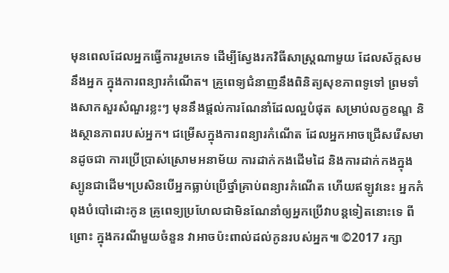មុនពេលដែលអ្នកធ្វើការរួមភេទ ដើម្បីស្វែងរកវិធីសាស្រ្តណាមួយ ដែលស័ក្តសមនឹងអ្នក ក្នុងការពន្យារកំណើត។ គ្រូពេទ្យជំនាញនឹងពិនិត្យសុខភាពទូទៅ ព្រមទាំងសាកសួរសំណួរខ្លះៗ មុននឹងផ្តល់ការណែនាំដែលល្អបំផុត សម្រាប់លក្ខខណ្ឌ និងស្ថានភាពរបស់អ្នក។ ជម្រើសក្នុងការពន្យារកំណើត ដែលអ្នកអាចជ្រើសរើសមានដូចជា ការប្រើប្រាស់ស្រោមអនាម័យ ការដាក់កងដើមដៃ និងការដាក់កងក្នុងស្បូនជាដើម។ប្រសិនបើអ្នកធ្លាប់ប្រើថ្នាំគ្រាប់ពន្យារកំណើត ហើយឥឡូវនេះ អ្នកកំពុងបំបៅដោះកូន គ្រូពេទ្យប្រហែលជាមិនណែនាំឲ្យអ្នកប្រើវាបន្តទៀតនោះទេ ពីព្រោះ ក្នុងករណីមួយចំនួន វាអាចប៉ះពាល់ដល់កូនរបស់អ្នក៕ ©2017 រក្សា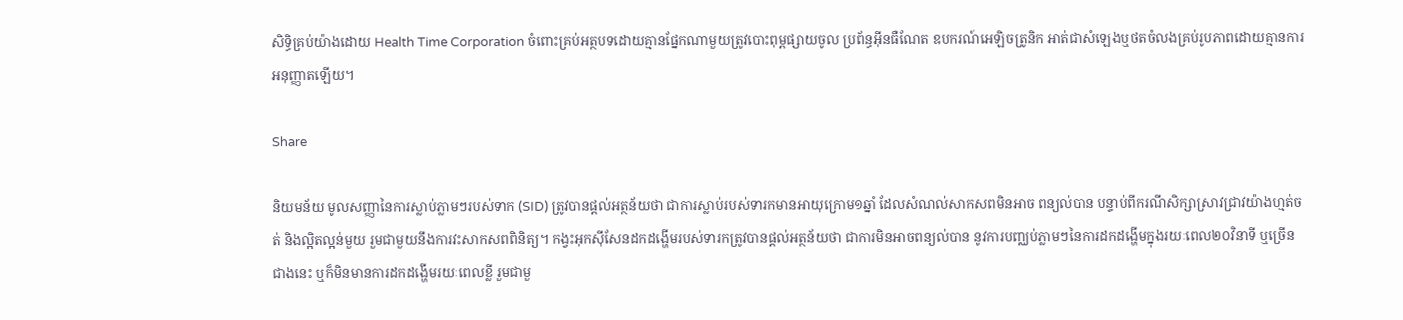សិទ្ធិគ្រប់យ៉ាងដោយ Health Time Corporation ចំពោះគ្រប់អត្ថបទដោយគ្មានផ្នែកណាមួយត្រូវបោះពុម្ពផ្សាយចូល ប្រព័ន្ធអ៊ីនធឺណែត ឧបករណ៍អេឡិចត្រូនិក អាត់ជាសំឡេងឬថតចំលងគ្រប់រូបភាពដោយគ្មានការអនុញ្ញាតឡើយ។

Share

និយមន័យ មូលសញ្ញានៃការស្លាប់ភ្លាមៗរបស់ទាក (SID) ត្រូវបានផ្តល់អត្ថន័យថា ជាការស្លាប់របស់ទារកមានអាយុក្រោម១ឆ្នាំ ដែលសំណល់សាកសពមិនអាច ពន្យល់បាន បន្ទាប់ពីករណីសិក្សាស្រាវជ្រាវយ៉ាងហ្មត់ចត់ និងល្អិតល្អន់មួយ រួមជាមួយនឹងការវះសាកសពពិនិត្យ។ កង្វះអុកស៊ីសែនដកដង្ហើមរបស់ទារកត្រូវបានផ្តល់អត្ថន័យថា ជាការមិនអាចពន្យល់បាន នូវការបញ្ឈប់ភ្លាមៗនៃការដកដង្ហើមក្នុងរយៈពេល២០វិនាទី ឬច្រើនជាងនេះ ឬក៏មិនមានការដកដង្ហើមរយៈពេលខ្លី រួមជាមួ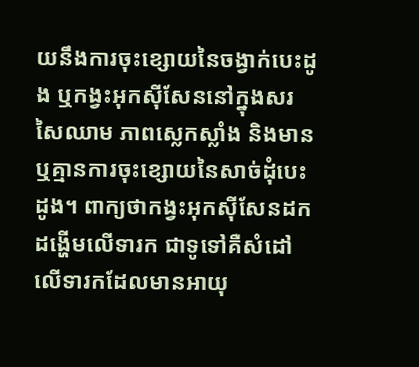យនឹងការចុះខ្សោយនៃចង្វាក់បេះដូង ឬកង្វះអុកស៊ីសែននៅក្នុងសរសៃឈាម ភាពស្លេកស្លាំង និងមានឬគ្មានការចុះខ្សោយនៃសាច់ដុំបេះដូង។ ពាក្យថាកង្វះអុកស៊ីសែនដកដង្ហើមលើទារក ជាទូទៅគឺសំដៅលើទារកដែលមានអាយុ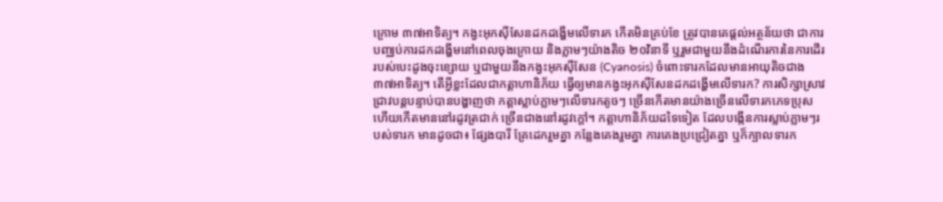ក្រោម ៣៧អាទិត្យ។ កង្វះអុកស៊ីសែនដកដង្ហើមលើទារក កើតមិនគ្រប់ខែ ត្រូវបានគេផ្តល់អត្ថន័យថា ជាការបញ្ឈប់ការដកដង្ហើមនៅពេលចុងក្រោយ និងភ្លាមៗយ៉ាងតិច ២០វិនាទី ឬរួមជាមួយនឹងដំណើរការនៃការដើរ របស់បេះដូងចុះខ្សោយ ឬជាមួយនឹងកង្វះអុកស៊ីសែន (Cyanosis) ចំពោះទារកដែលមានអាយុតិចជាង ៣៧អាទិត្យ។ តើអ្វីខ្លះដែលជាកត្តាហានិភ័យ ធ្វើឲ្យមានកង្វះអុកស៊ីសែនដកដង្ហើមលើទារក? ការសិក្សាស្រាវជ្រាវបន្តបន្ទាប់បានបង្ហាញថា កត្តាស្លាប់ភ្លាមៗលើទារកតូចៗ ច្រើនកើតមានយ៉ាងច្រើនលើទារកភេទប្រុស ហើយកើតមាននៅរដូវត្រជាក់ ច្រើនជាងនៅរដូវក្តៅ។ កត្តាហានិភ័យដទៃទៀត ដែលបង្កើនការស្លាប់ភ្លាមៗរបស់ទារក មានដូចជា៖ ផ្សែងបារី គ្រែដេករួមគ្នា កន្លែងគេងរួមគ្នា ការគេងប្រជ្រៀតគ្នា ឬក៏ក្បាលទារក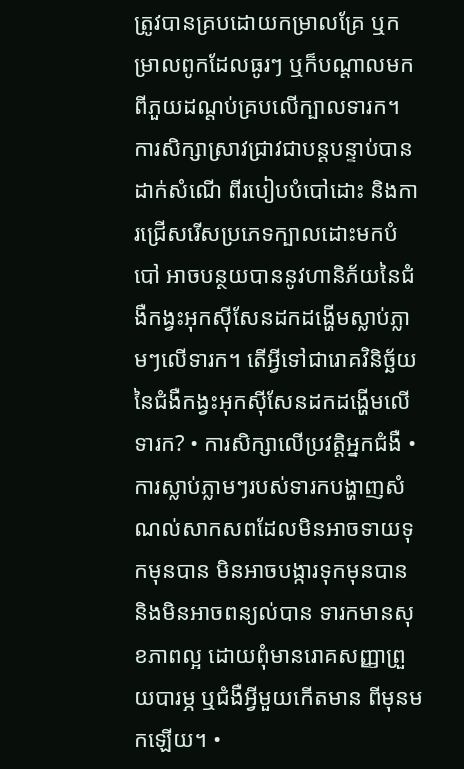ត្រូវបានគ្របដោយកម្រាលគ្រែ ឬកម្រាលពូកដែលធូរៗ ឬក៏បណ្តាលមកពីភួយដណ្តប់គ្របលើក្បាលទារក។ ការសិក្សាស្រាវជ្រាវជាបន្តបន្ទាប់បានដាក់សំណើ ពីរបៀបបំបៅដោះ និងការជ្រើសរើសប្រភេទក្បាលដោះមកបំបៅ អាចបន្ថយបាននូវហានិភ័យនៃជំងឺកង្វះអុកស៊ីសែនដកដង្ហើមស្លាប់ភ្លាមៗលើទារក។ តើអ្វីទៅជារោគវិនិច្ឆ័យនៃជំងឺកង្វះអុកស៊ីសែនដកដង្ហើមលើទារក? • ការសិក្សាលើប្រវត្តិអ្នកជំងឺ • ការស្លាប់ភ្លាមៗរបស់ទារកបង្ហាញសំណល់សាកសពដែលមិនអាចទាយទុកមុនបាន មិនអាចបង្ការទុកមុនបាន និងមិនអាចពន្យល់បាន ទារកមានសុខភាពល្អ ដោយពុំមានរោគសញ្ញាព្រួយបារម្ភ ឬជំងឺអ្វីមួយកើតមាន ពីមុនមកឡើយ។ •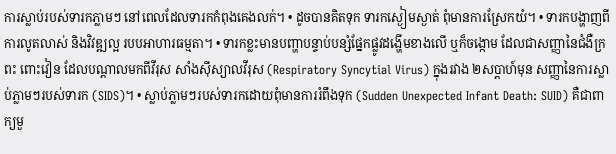ការស្លាប់របស់ទារកភ្លាមៗ នៅពេលដែលទារកកំពុងគេងលក់។ • ដូចបានគិតទុក ទារកស្ងៀមស្ងាត់ ពុំមានការស្រែកយំ។ • ទារកបង្ហាញពីការលូតលាស់ និងវិវឌ្ឍល្អ របបអាហារធម្មតា។ • ទារកខ្លះមានបញ្ហាបន្ទាប់បន្សំផ្នែកផ្លូវដង្ហើមខាងលើ ឬក៏ចង្កោម ដែលជាសញ្ញានៃជំងឺក្រពះ ពោះវៀន ដែលបណ្តាលមកពីវីរុស សាំងស៊ីស្យាលវីរុស (Respiratory Syncytial Virus) ក្នុងរវាង ២សប្តាហ៍មុន សញ្ញានៃការស្លាប់ភ្លាមៗរបស់ទារក (SIDS)។ • ស្លាប់ភ្លាមៗរបស់ទារកដោយពុំមានការរំពឹងទុក (Sudden Unexpected Infant Death: SUID) គឺជាពាក្យមួ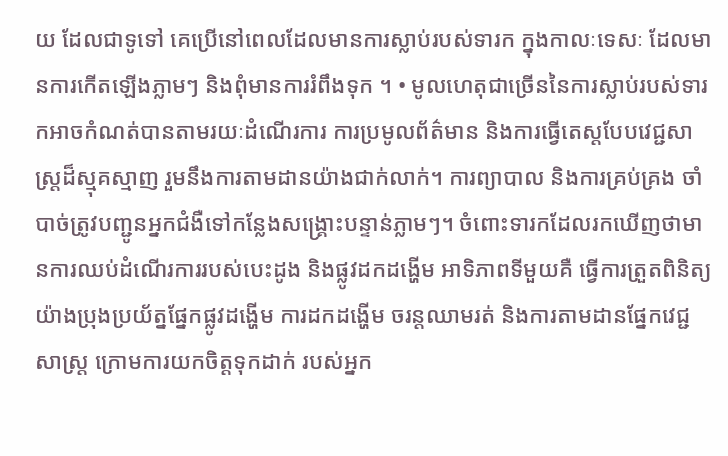យ ដែលជាទូទៅ គេប្រើនៅពេលដែលមានការស្លាប់របស់ទារក ក្នុងកាលៈទេសៈ ដែលមានការកើតឡើងភ្លាមៗ និងពុំមានការរំពឹងទុក ។ • មូលហេតុជាច្រើននៃការស្លាប់របស់ទារកអាចកំណត់បានតាមរយៈដំណើរការ ការប្រមូលព័ត៌មាន និងការធ្វើតេស្តបែបវេជ្ជសាស្រ្តដ៏ស្មុគស្មាញ រួមនឹងការតាមដានយ៉ាងជាក់លាក់។ ការព្យាបាល និងការគ្រប់គ្រង ចាំបាច់ត្រូវបញ្ជូនអ្នកជំងឺទៅកន្លែងសង្គ្រោះបន្ទាន់ភ្លាមៗ។ ចំពោះទារកដែលរកឃើញថាមានការឈប់ដំណើរការរបស់បេះដូង និងផ្លូវដកដង្ហើម អាទិភាពទីមួយគឺ ធ្វើការត្រួតពិនិត្យយ៉ាងប្រុងប្រយ័ត្នផ្នែកផ្លូវដង្ហើម ការដកដង្ហើម ចរន្តឈាមរត់ និងការតាមដានផ្នែកវេជ្ជសាស្រ្ត ក្រោមការយកចិត្តទុកដាក់ របស់អ្នក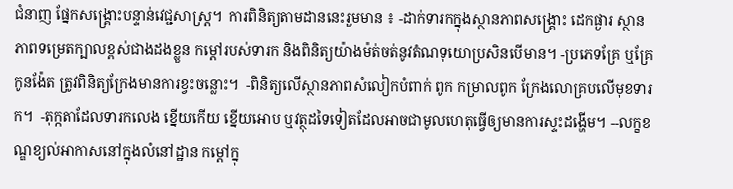ជំនាញ ផ្នែកសង្គ្រោះបន្ទាន់វេជ្ជសាស្រ្ត។  ការពិនិត្យតាមដាននេះរួមមាន ៖ -ដាក់ទារកក្នុងស្ថានភាពសង្គ្រោះ ដេកផ្ងារ ស្ថានភាពទម្រេតក្បាលខ្ពស់ជាងដងខ្លួន កម្តៅរបស់ទារក និងពិនិត្យយ៉ាងម៉ត់ចត់នូវតំណទុយោប្រសិនបើមាន។ -ប្រភេទគ្រែ ឬគ្រែកូនង៉ែត ត្រូវពិនិត្យក្រែងមានការខ្វះចន្លោះ។  -ពិនិត្យលើស្ថានភាពសំលៀកបំពាក់ ពូក កម្រាលពូក ក្រែងលោគ្របលើមុខទារក។  -តុក្កតាដែលទារកលេង ខ្នើយកើយ ខ្នើយអោប ឬវត្ថុដទៃទៀតដែលអាចជាមូលហេតុធ្វើឲ្យមានការស្ទះដង្ហើម។ --លក្ខខណ្ឌខ្យល់អាកាសនៅក្នុងលំនៅដ្ឋាន កម្តៅក្នុ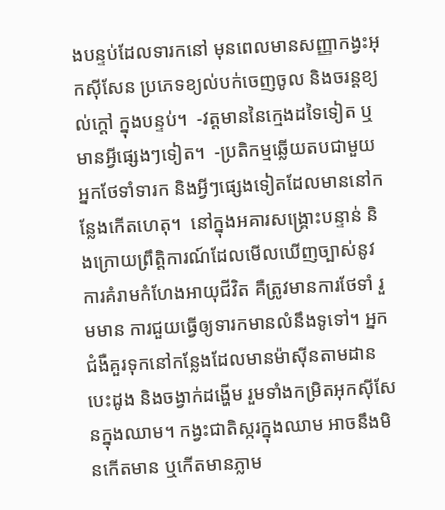ងបន្ទប់ដែលទារកនៅ មុនពេលមានសញ្ញាកង្វះអុកស៊ីសែន ប្រភេទខ្យល់បក់ចេញចូល និងចរន្តខ្យល់ក្តៅ ក្នុងបន្ទប់។  -វត្តមាននៃក្មេងដទៃទៀត ឬមានអ្វីផ្សេងៗទៀត។  -ប្រតិកម្មឆ្លើយតបជាមួយអ្នកថែទាំទារក និងអ្វីៗផ្សេងទៀតដែលមាននៅកន្លែងកើតហេតុ។  នៅក្នុងអគារសង្គ្រោះបន្ទាន់ និងក្រោយព្រឹត្តិការណ៍ដែលមើលឃើញច្បាស់នូវការគំរាមកំហែងអាយុជីវិត គឺត្រូវមានការថែទាំ រួមមាន ការជួយធ្វើឲ្យទារកមានលំនឹងទូទៅ។ អ្នកជំងឺគួរទុកនៅកន្លែងដែលមានម៉ាស៊ីនតាមដានបេះដូង និងចង្វាក់ដង្ហើម រួមទាំងកម្រិតអុកស៊ីសែនក្នុងឈាម។ កង្វះជាតិស្ករក្នុងឈាម អាចនឹងមិនកើតមាន ឬកើតមានភ្លាម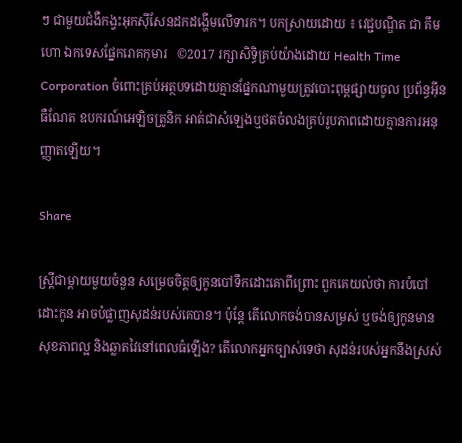ៗ ជាមួយជំងឺកង្វះអុកស៊ីសែនដកដង្ហើមលើទារក។ បកស្រាយដោយ ៖ វេជ្ជបណ្ឌិត ជា គឹមហោ ឯកទេសផ្នែករោគកុមារ   ©2017 រក្សាសិទ្ធិគ្រប់យ៉ាងដោយ Health Time Corporation ចំពោះគ្រប់អត្ថបទដោយគ្មានផ្នែកណាមួយត្រូវបោះពុម្ពផ្សាយចូល ប្រព័ន្ធអ៊ីនធឺណែត ឧបករណ៍អេឡិចត្រូនិក អាត់ជាសំឡេងឬថតចំលងគ្រប់រូបភាពដោយគ្មានការអនុញ្ញាតឡើយ។

Share

ស្រ្តីជាម្តាយមួយចំនួន សម្រេចចិត្តឲ្យកូនបៅទឹកដោះគោពីព្រោះ ពួកគេយល់ថា ការបំបៅដោះកូន អាចបំផ្លាញសុដន់របស់គេបាន។ ប៉ុន្តែ តើលោកចង់បានសម្រស់ ឬចង់ឲ្យកូនមានសុខភាពល្អ និងឆ្លាតវៃនៅពេលធំឡើង? តើលោកអ្នកច្បាស់ទេថា សុដន់របស់អ្នកនឹងស្រស់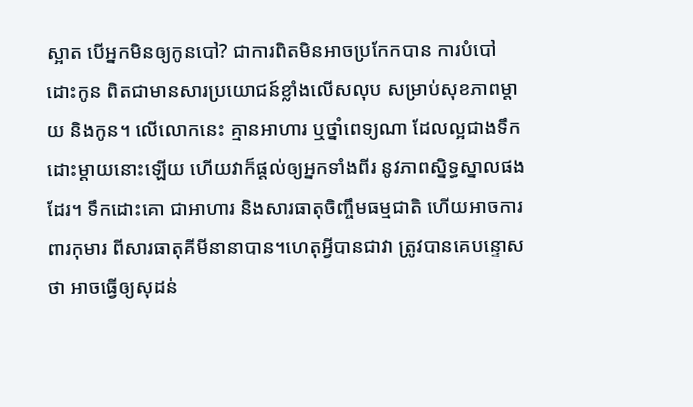ស្អាត បើអ្នកមិនឲ្យកូនបៅ? ជាការពិតមិនអាចប្រកែកបាន ការបំបៅដោះកូន ពិតជាមានសារប្រយោជន៍ខ្លាំងលើសលុប សម្រាប់សុខភាពម្តាយ និងកូន។ លើលោកនេះ គ្មានអាហារ ឬថ្នាំពេទ្យណា ដែលល្អជាងទឹកដោះម្តាយនោះឡើយ ហើយវាក៏ផ្តល់ឲ្យអ្នកទាំងពីរ នូវភាពស្និទ្ធស្នាលផងដែរ។ ទឹកដោះគោ ជាអាហារ និងសារធាតុចិញ្ចឹមធម្មជាតិ ហើយអាចការពារកុមារ ពីសារធាតុគីមីនានាបាន។ហេតុអ្វីបានជាវា ត្រូវបានគេបន្ទោសថា អាចធ្វើឲ្យសុដន់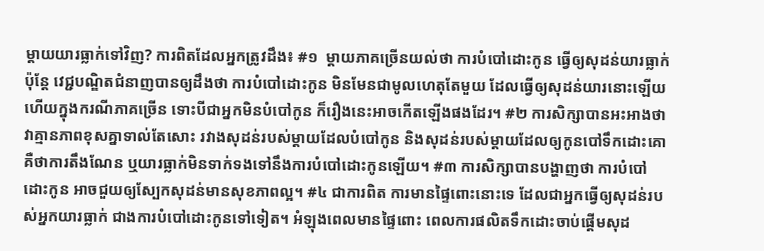ម្តាយយារធ្លាក់ទៅវិញ? ការពិតដែលអ្នកត្រូវដឹង៖ #១  ម្តាយភាគច្រើនយល់ថា ការបំបៅដោះកូន ធ្វើឲ្យសុដន់យារធ្លាក់ ប៉ុន្តែ វេជ្ជបណ្ឌិតជំនាញបានឲ្យដឹងថា ការបំបៅដោះកូន មិនមែនជាមូលហេតុតែមួយ ដែលធ្វើឲ្យសុដន់យារនោះឡើយ ហើយក្នុងករណីភាគច្រើន ទោះបីជាអ្នកមិនបំបៅកូន ក៏រឿងនេះអាចកើតឡើងផងដែរ។ #២ ការសិក្សាបានអះអាងថា វាគ្មានភាពខុសគ្នាទាល់តែសោះ រវាងសុដន់របស់ម្តាយដែលបំបៅកូន និងសុដន់របស់ម្តាយដែលឲ្យកូនបៅទឹកដោះគោ គឺថាការតឹងណែន ឬយារធ្លាក់មិនទាក់ទងទៅនឹងការបំបៅដោះកូនឡើយ។ #៣ ការសិក្សាបានបង្ហាញថា ការបំបៅដោះកូន អាចជួយឲ្យស្បែកសុដន់មានសុខភាពល្អ។ #៤ ជាការពិត ការមានផ្ទៃពោះនោះទេ ដែលជាអ្នកធ្វើឲ្យសុដន់របស់អ្នកយារធ្លាក់ ជាងការបំបៅដោះកូនទៅទៀត។ អំឡុងពេលមានផ្ទៃពោះ ពេលការផលិតទឹកដោះចាប់ផ្តើមសុដ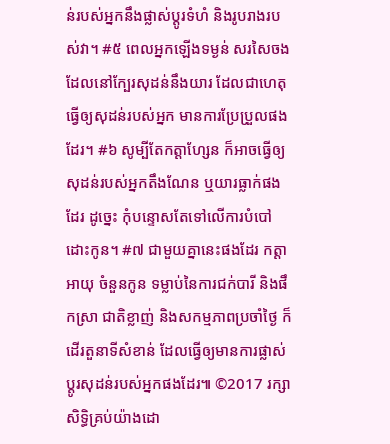ន់របស់អ្នកនឹងផ្លាស់ប្តូរទំហំ និងរូបរាងរបស់វា។ #៥ ពេលអ្នកឡើងទម្ងន់ សរសៃចងដែលនៅក្បែរសុដន់នឹងយារ ដែលជាហេតុធ្វើឲ្យសុដន់របស់អ្នក មានការប្រែប្រួលផងដែរ។ #៦ សូម្បីតែកត្តាហ្សែន ក៏អាចធ្វើឲ្យសុដន់របស់អ្នកតឹងណែន ឬយារធ្លាក់ផងដែរ ដូច្នេះ កុំបន្ទោសតែទៅលើការបំបៅដោះកូន។ #៧ ជាមួយគ្នានេះផងដែរ កត្តាអាយុ ចំនួនកូន ទម្លាប់នៃការជក់បារី និងផឹកស្រា ជាតិខ្លាញ់ និងសកម្មភាពប្រចាំថ្ងៃ ក៏ដើរតួនាទីសំខាន់ ដែលធ្វើឲ្យមានការផ្លាស់ប្តូរសុដន់របស់អ្នកផងដែរ៕ ©2017 រក្សាសិទ្ធិគ្រប់យ៉ាងដោ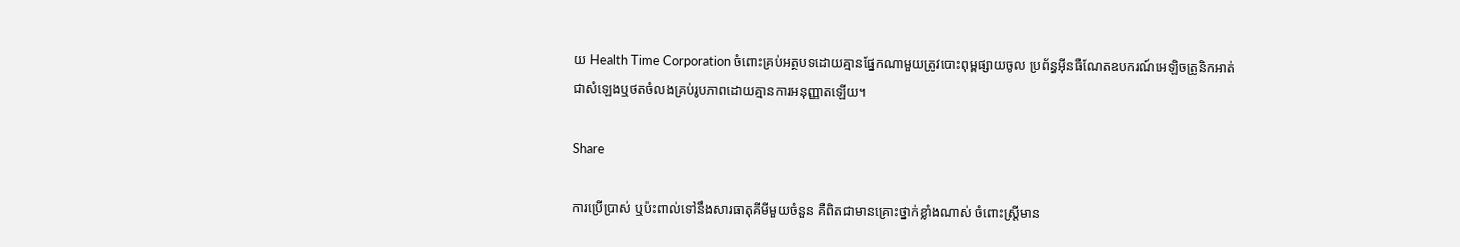យ Health Time Corporation ចំពោះគ្រប់អត្ថបទដោយគ្មានផ្នែកណាមួយត្រូវបោះពុម្ពផ្សាយចូល ប្រព័ន្ធអ៊ីនធឺណែតឧបករណ៍អេឡិចត្រូនិកអាត់ជាសំឡេងឬថតចំលងគ្រប់រូបភាពដោយគ្មានការអនុញ្ញាតឡើយ។

Share

ការប្រើប្រាស់ ឬប៉ះពាល់ទៅនឹងសារធាតុគីមីមួយចំនួន គឺពិតជាមានគ្រោះថ្នាក់ខ្លាំងណាស់ ចំពោះស្រ្តីមាន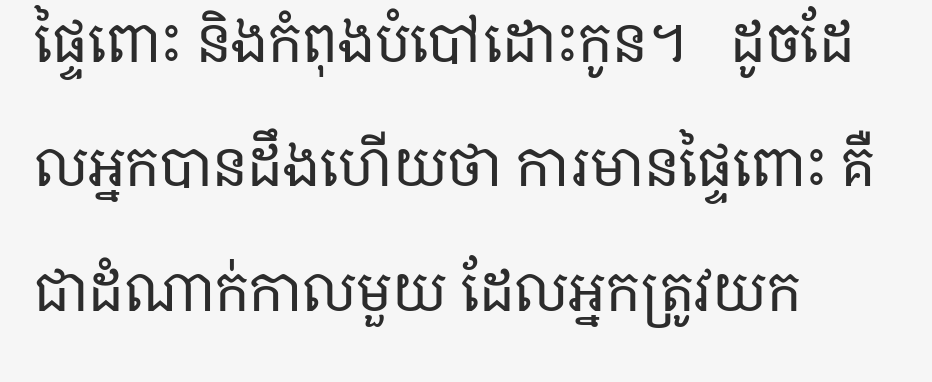ផ្ទៃពោះ និងកំពុងបំបៅដោះកូន។   ដូចដែលអ្នកបានដឹងហើយថា ការមានផ្ទៃពោះ គឺជាដំណាក់កាលមួយ ដែលអ្នកត្រូវយក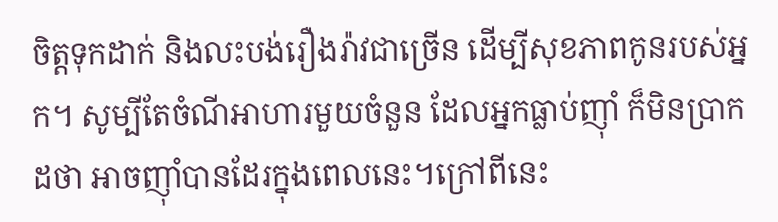ចិត្តទុកដាក់ និងលះបង់រឿងរ៉ាវជាច្រើន ដើម្បីសុខភាពកូនរបស់អ្នក។ សូម្បីតែចំណីអាហារមួយចំនួន ដែលអ្នកធ្លាប់ញ៉ាំ ក៏មិនប្រាកដថា អាចញ៉ាំបានដែរក្នុងពេលនេះ។ក្រៅពីនេះ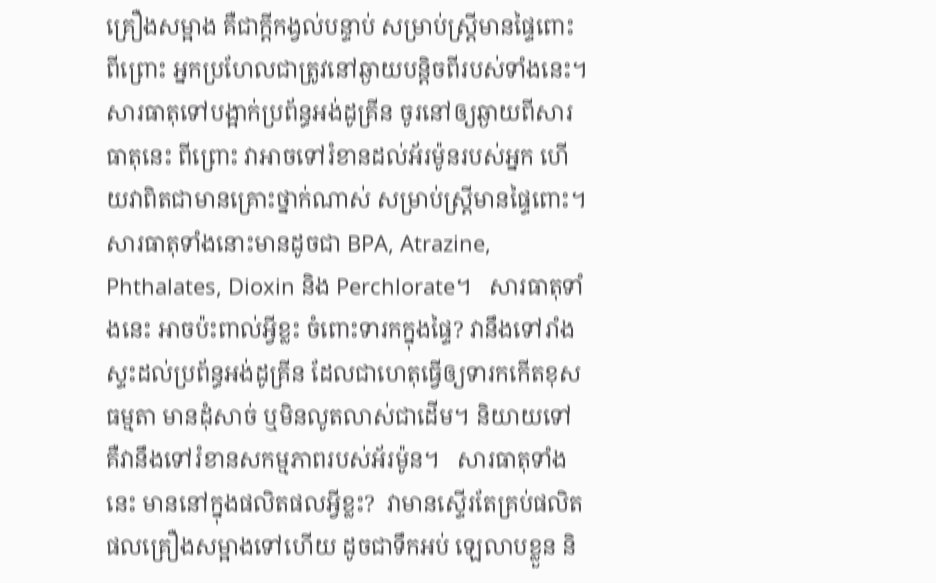គ្រឿងសម្អាង គឺជាក្តីកង្វល់បន្ទាប់ សម្រាប់ស្រ្តីមានផ្ទៃពោះ ពីព្រោះ អ្នកប្រហែលជាត្រូវនៅឆ្ងាយបន្តិចពីរបស់ទាំងនេះ។   សារធាតុទៅបង្អាក់ប្រព័ន្ធអង់ដូគ្រីន ចូរនៅឲ្យឆ្ងាយពីសារធាតុនេះ ពីព្រោះ វាអាចទៅរំខានដល់អ័រម៉ូនរបស់អ្នក ហើយវាពិតជាមានគ្រោះថ្នាក់ណាស់ សម្រាប់ស្រ្តីមានផ្ទៃពោះ។ សារធាតុទាំងនោះមានដូចជា BPA, Atrazine, Phthalates, Dioxin និង Perchlorate។   សារធាតុទាំងនេះ អាចប៉ះពាល់អ្វីខ្លះ ចំពោះទារកក្នុងផ្ទៃ? វានឹងទៅរាំងស្ទះដល់ប្រព័ន្ធអង់ដូគ្រីន ដែលជាហេតុធ្វើឲ្យទារកកើតខុសធម្មតា មានដុំសាច់ ឬមិនលូតលាស់ជាដើម។ និយាយទៅ គឺវានឹងទៅរំខានសកម្មភាពរបស់អ័រម៉ូន។   សារធាតុទាំងនេះ មាននៅក្នុងផលិតផលអ្វីខ្លះ?  វាមានស្ទើរតែគ្រប់ផលិតផលគ្រឿងសម្អាងទៅហើយ ដូចជាទឹកអប់ ឡេលាបខ្លួន និ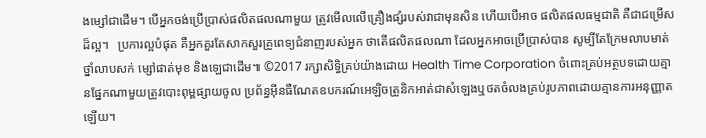ងម្សៅជាដើម។ បើអ្នកចង់ប្រើប្រាស់ផលិតផលណាមួយ ត្រូវមើលលើគ្រឿងផ្សំរបស់វាជាមុនសិន ហើយបើអាច ផលិតផលធម្មជាតិ គឺជាជម្រើសដ៏ល្អ។   ប្រការល្អបំផុត គឺអ្នកគួរតែសាកសួរគ្រូពេទ្យជំនាញរបស់អ្នក ថាតើផលិតផលណា ដែលអ្នកអាចប្រើប្រាស់បាន សូម្បីតែក្រែមលាបមាត់ ថ្នាំលាបសក់ ម្សៅផាត់មុខ និងឡេជាដើម៕ ©2017 រក្សាសិទ្ធិគ្រប់យ៉ាងដោយ Health Time Corporation ចំពោះគ្រប់អត្ថបទដោយគ្មានផ្នែកណាមួយត្រូវបោះពុម្ពផ្សាយចូល ប្រព័ន្ធអ៊ីនធឺណែតឧបករណ៍អេឡិចត្រូនិកអាត់ជាសំឡេងឬថតចំលងគ្រប់រូបភាពដោយគ្មានការអនុញ្ញាតឡើយ។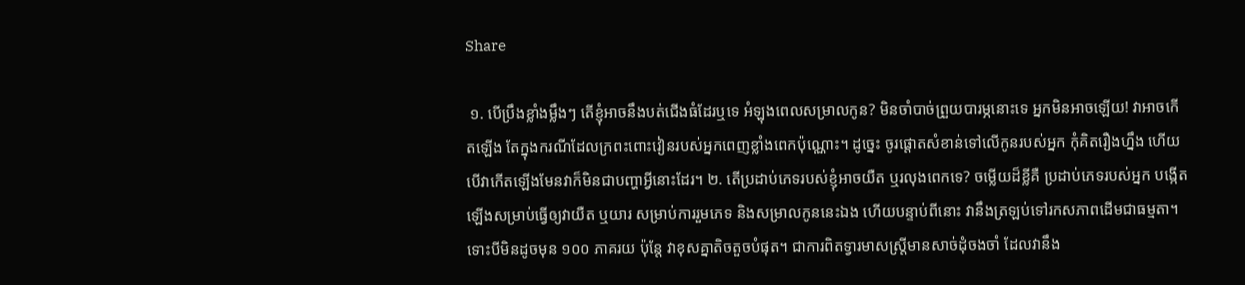Share

 ១. បើប្រឹងខ្លាំងម្លឹងៗ តើខ្ញុំអាចនឹងបត់ជើងធំដែរឬទេ អំឡុងពេលសម្រាលកូន? មិនចាំបាច់ព្រួយបារម្ភនោះទេ អ្នកមិនអាចឡើយ! វាអាចកើតឡើង តែក្នុងករណីដែលក្រពះពោះវៀនរបស់អ្នកពេញខ្លាំងពេកប៉ុណ្ណោះ។ ដូច្នេះ ចូរផ្តោតសំខាន់ទៅលើកូនរបស់អ្នក កុំគិតរឿងហ្នឹង ហើយបើវាកើតឡើងមែនវាក៏មិនជាបញ្ហាអ្វីនោះដែរ។ ២. តើប្រដាប់ភេទរបស់ខ្ញុំអាចយឺត ឬរលុងពេកទេ? ចម្លើយដ៏ខ្លីគឺ ប្រដាប់ភេទរបស់អ្នក បង្កើតឡើងសម្រាប់ធ្វើឲ្យវាយឺត ឬយារ សម្រាប់ការរួមភេទ និងសម្រាលកូននេះឯង ហើយបន្ទាប់ពីនោះ វានឹងត្រឡប់ទៅរកសភាពដើមជាធម្មតា។ ទោះបីមិនដូចមុន ១០០ ភាគរយ ប៉ុន្តែ វាខុសគ្នាតិចតួចបំផុត។ ជាការពិតទ្វារមាសស្រ្តីមានសាច់ដុំចងចាំ ដែលវានឹង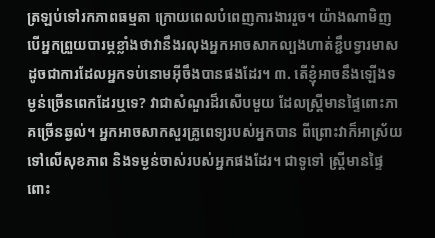ត្រឡប់ទៅរកភាពធម្មតា ក្រោយពេលបំពេញការងាររួច។ យ៉ាងណាមិញបើអ្នកព្រួយបារម្ភខ្លាំងថាវានឹងរលុងអ្នកអាចសាកល្បងហាត់ខ្ជឹបទ្វារមាស ដូចជាការដែលអ្នកទប់នោមអ៊ីចឹងបានផងដែរ។ ៣. តើខ្ញុំអាចនឹងឡើងទម្ងន់ច្រើនពេកដែរឬទេ? វាជាសំណួរដ៏រសើបមួយ ដែលស្រ្តីមានផ្ទៃពោះភាគច្រើនឆ្ងល់។ អ្នកអាចសាកសួរគ្រូពេទ្យរបស់អ្នកបាន ពីព្រោះវាក៏អាស្រ័យទៅលើសុខភាព និងទម្ងន់ចាស់របស់អ្នកផងដែរ។ ជាទូទៅ ស្រ្តីមានផ្ទៃពោះ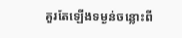គួរតែឡើងទម្ងន់ចន្លោះពី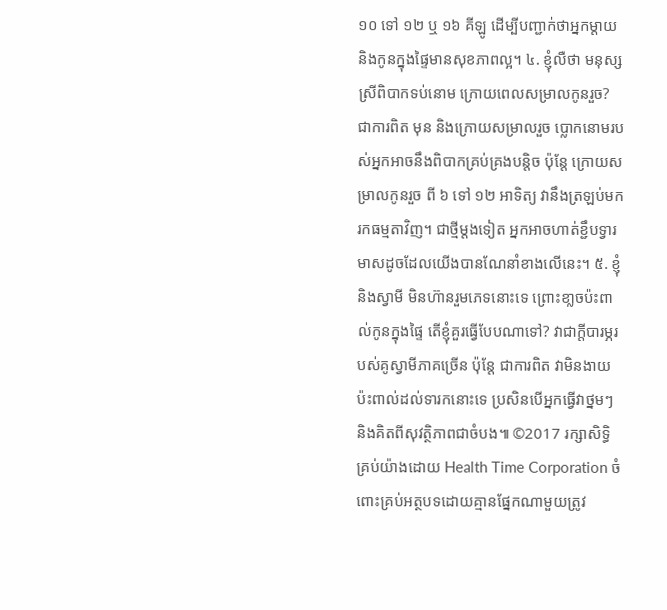១០ ទៅ ១២ ឬ ១៦ គីឡូ ដើម្បីបញ្ជាក់ថាអ្នកម្តាយ និងកូនក្នុងផ្ទៃមានសុខភាពល្អ។ ៤. ខ្ញុំលឺថា មនុស្សស្រីពិបាកទប់នោម ក្រោយពេលសម្រាលកូនរួច? ជាការពិត មុន និងក្រោយសម្រាលរួច ប្លោកនោមរបស់អ្នកអាចនឹងពិបាកគ្រប់គ្រងបន្តិច ប៉ុន្តែ ក្រោយសម្រាលកូនរួច ពី ៦ ទៅ ១២ អាទិត្យ វានឹងត្រឡប់មករកធម្មតាវិញ។ ជាថ្មីម្តងទៀត អ្នកអាចហាត់ខ្ជឹបទ្វារមាសដូចដែលយើងបានណែនាំខាងលើនេះ។ ៥. ខ្ញុំ និងស្វាមី មិនហ៊ានរួមភេទនោះទេ ព្រោះខា្លចប៉ះពាល់កូនក្នុងផ្ទៃ តើខ្ញុំគួរធ្វើបែបណាទៅ? វាជាក្តីបារម្ភរបស់គូស្វាមីភាគច្រើន ប៉ុន្តែ ជាការពិត វាមិនងាយប៉ះពាល់ដល់ទារកនោះទេ ប្រសិនបើអ្នកធ្វើវាថ្នមៗ និងគិតពីសុវត្ថិភាពជាចំបង៕ ©2017 រក្សាសិទ្ធិគ្រប់យ៉ាងដោយ Health Time Corporation ចំពោះគ្រប់អត្ថបទដោយគ្មានផ្នែកណាមួយត្រូវ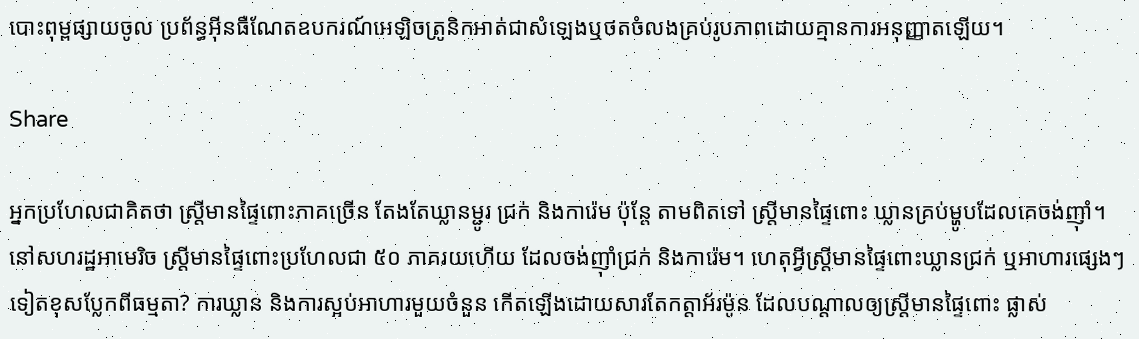បោះពុម្ពផ្សាយចូល ប្រព័ន្ធអ៊ីនធឺណែតឧបករណ៍អេឡិចត្រូនិកអាត់ជាសំឡេងឬថតចំលងគ្រប់រូបភាពដោយគ្មានការអនុញ្ញាតឡើយ។

Share

អ្នកប្រហែលជាគិតថា ស្រ្តីមានផ្ទៃពោះភាគច្រើន តែងតែឃ្លានម្ជូរ ជ្រក់ និងការ៉េម ប៉ុន្តែ តាមពិតទៅ ស្រ្តីមានផ្ទៃពោះ ឃ្លានគ្រប់ម្ហូបដែលគេចង់ញ៉ាំ។ នៅសហរដ្ឋអាមេរិច ស្រ្តីមានផ្ទៃពោះប្រហែលជា ៥០ ភាគរយហើយ ដែលចង់ញ៉ាំជ្រក់ និងការ៉េម។ ហេតុអ្វីស្រ្តីមានផ្ទៃពោះឃ្លានជ្រក់ ឬអាហារផ្សេងៗទៀតខុសប្លែកពីធម្មតា? ការឃ្លាន និងការស្អប់អាហារមួយចំនួន កើតឡើងដោយសារតែកត្តាអ័រម៉ូន ដែលបណ្តាលឲ្យស្រ្តីមានផ្ទៃពោះ ផ្លាស់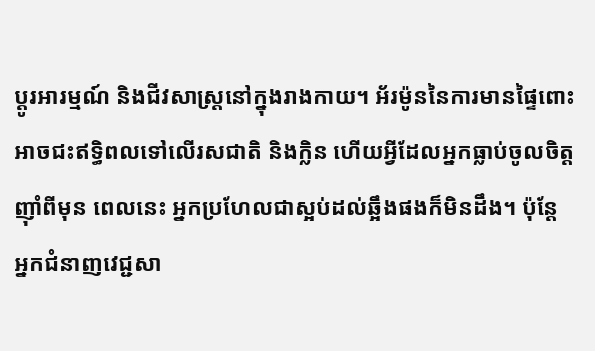ប្តូរអារម្មណ៍ និងជីវសាស្រ្តនៅក្នុងរាងកាយ។ អ័រម៉ូននៃការមានផ្ទៃពោះ អាចជះឥទ្ធិពលទៅលើរសជាតិ និងក្លិន ហើយអ្វីដែលអ្នកធ្លាប់ចូលចិត្តញ៉ាំពីមុន ពេលនេះ អ្នកប្រហែលជាស្អប់ដល់ឆ្អឹងផងក៏មិនដឹង។ ប៉ុន្តែ អ្នកជំនាញវេជ្ជសា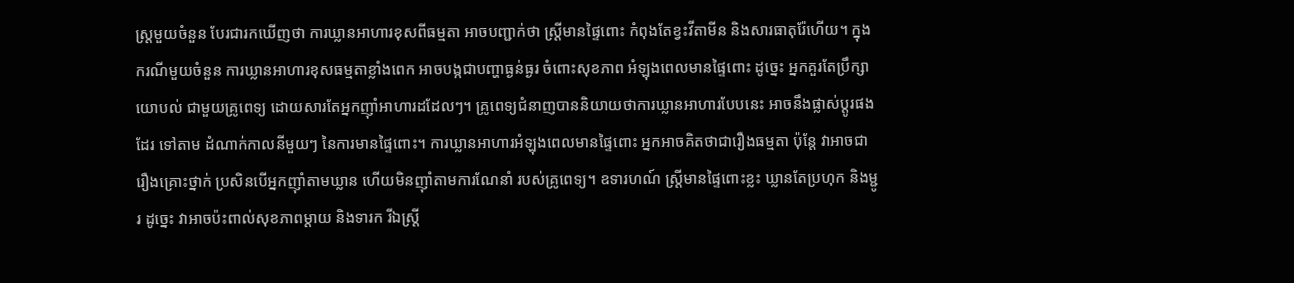ស្រ្តមួយចំនួន បែរជារកឃើញថា ការឃ្លានអាហារខុសពីធម្មតា អាចបញ្ជាក់ថា ស្រ្តីមានផ្ទៃពោះ កំពុងតែខ្វះវីតាមីន និងសារធាតុរ៉ែហើយ។ ក្នុងករណីមួយចំនួន ការឃ្លានអាហារខុសធម្មតាខ្លាំងពេក អាចបង្កជាបញ្ហាធ្ងន់ធ្ងរ ចំពោះសុខភាព អំឡុងពេលមានផ្ទៃពោះ ដូច្នេះ អ្នកគួរតែប្រឹក្សាយោបល់ ជាមួយគ្រូពេទ្យ ដោយសារតែអ្នកញ៉ាំអាហារដដែលៗ។ គ្រូពេទ្យជំនាញបាននិយាយថាការឃ្លានអាហារបែបនេះ អាចនឹងផ្លាស់ប្តូរផងដែរ ទៅតាម ដំណាក់កាលនីមួយៗ នៃការមានផ្ទៃពោះ។ ការឃ្លានអាហារអំឡុងពេលមានផ្ទៃពោះ អ្នកអាចគិតថាជារឿងធម្មតា ប៉ុន្តែ វាអាចជារឿងគ្រោះថ្នាក់ ប្រសិនបើអ្នកញ៉ាំតាមឃ្លាន ហើយមិនញ៉ាំតាមការណែនាំ របស់គ្រូពេទ្យ។ ឧទារហណ៍ ស្រ្តីមានផ្ទៃពោះខ្លះ ឃ្លានតែប្រហុក និងម្ជូរ ដូច្នេះ វាអាចប៉ះពាល់សុខភាពម្តាយ និងទារក រីឯស្រ្តី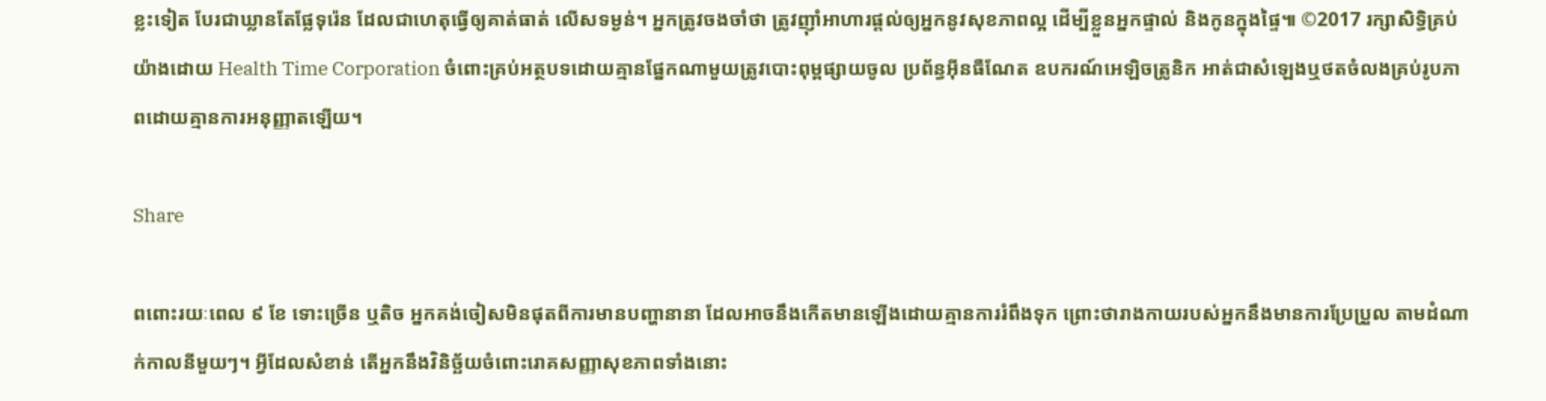ខ្លះទៀត បែរជាឃ្លានតែផ្លែទុរ៉េន ដែលជាហេតុធ្វើឲ្យគាត់ធាត់ លើសទម្ងន់។ អ្នកត្រូវចងចាំថា ត្រូវញ៉ាំអាហារផ្តល់ឲ្យអ្នកនូវសុខភាពល្អ ដើម្បីខ្លួនអ្នកផ្ទាល់ និងកូនក្នុងផ្ទៃ៕ ©2017 រក្សាសិទ្ធិគ្រប់យ៉ាងដោយ Health Time Corporation ចំពោះគ្រប់អត្ថបទដោយគ្មានផ្នែកណាមួយត្រូវបោះពុម្ពផ្សាយចូល ប្រព័ន្ធអ៊ីនធឺណែត ឧបករណ៍អេឡិចត្រូនិក អាត់ជាសំឡេងឬថតចំលងគ្រប់រូបភាពដោយគ្មានការអនុញ្ញាតឡើយ។

Share

ពពោះរយៈពេល ៩ ខែ ទោះច្រើន ឬតិច អ្នកគង់ចៀសមិនផុតពីការមានបញ្ហានានា ដែលអាចនឹងកើតមានឡើងដោយគ្មានការរំពឹងទុក ព្រោះថារាងកាយរបស់អ្នកនឹងមានការប្រែប្រួល តាមដំណាក់កាលនីមួយៗ។ អ្វីដែលសំខាន់ តើអ្នកនឹងវិនិច្ឆ័យចំពោះរោគសញ្ញាសុខភាពទាំងនោះ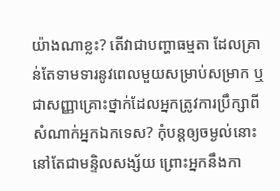យ៉ាងណាខ្លះ? តើវាជាបញ្ហាធម្មតា ដែលគ្រាន់តែទាមទារនូវពេលមួយសម្រាប់សម្រាក ឬជាសញ្ញាគ្រោះថ្នាក់ដែលអ្នកត្រូវការប្រឹក្សាពីសំណាក់អ្នកឯកទេស? កុំបន្តឲ្យចម្ងល់នោះ នៅតែជាមន្ទិលសង្ស័យ ព្រោះអ្នកនឹងកា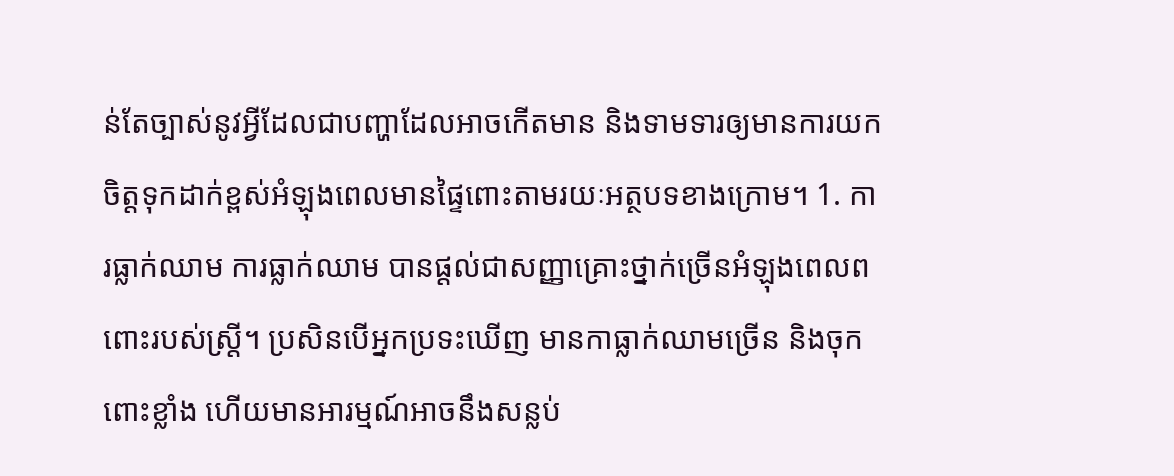ន់តែច្បាស់នូវអ្វីដែលជាបញ្ហាដែលអាចកើតមាន និងទាមទារឲ្យមានការយកចិត្តទុកដាក់ខ្ពស់អំឡុងពេលមានផ្ទៃពោះតាមរយៈអត្ថបទខាងក្រោម។ 1. ការធ្លាក់ឈាម ការធ្លាក់ឈាម បានផ្តល់ជាសញ្ញាគ្រោះថ្នាក់ច្រើនអំឡុងពេលពពោះរបស់ស្រ្តី។ ប្រសិនបើអ្នកប្រទះឃើញ មានកាធ្លាក់ឈាមច្រើន និងចុកពោះខ្លាំង ហើយមានអារម្មណ៍អាចនឹងសន្លប់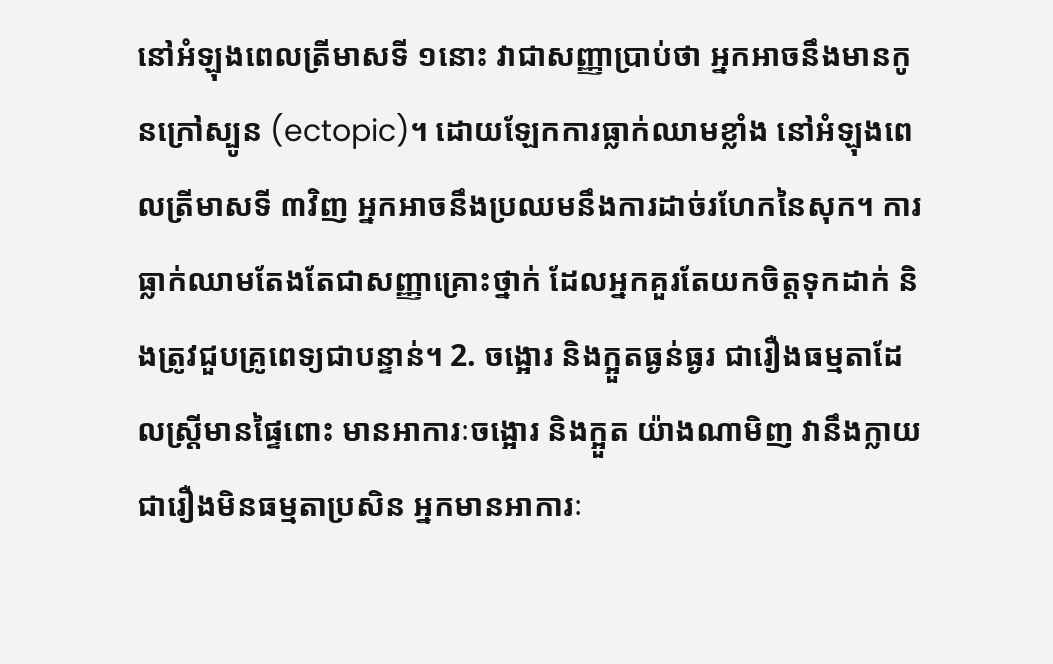នៅអំឡុងពេលត្រីមាសទី ១នោះ វាជាសញ្ញាប្រាប់ថា អ្នកអាចនឹងមានកូនក្រៅស្បូន (ectopic)។ ដោយឡែកការធ្លាក់ឈាមខ្លាំង នៅអំឡុងពេលត្រីមាសទី ៣វិញ អ្នកអាចនឹងប្រឈមនឹងការដាច់រហែកនៃសុក។ ការធ្លាក់ឈាមតែងតែជាសញ្ញាគ្រោះថ្នាក់ ដែលអ្នកគួរតែយកចិត្តទុកដាក់ និងត្រូវជួបគ្រូពេទ្យជាបន្ទាន់។ 2. ចង្អោរ និងក្អួតធ្ងន់ធ្ងរ ជារឿងធម្មតាដែលស្រ្តីមានផ្ទៃពោះ មានអាការៈចង្អោរ និងក្អួត យ៉ាងណាមិញ វានឹងក្លាយជារឿងមិនធម្មតាប្រសិន អ្នកមានអាការៈ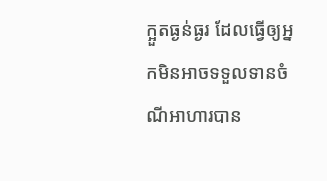ក្អួតធ្ងន់ធ្ងរ ដែលធ្វើឲ្យអ្នកមិនអាចទទួលទានចំណីអាហារបាន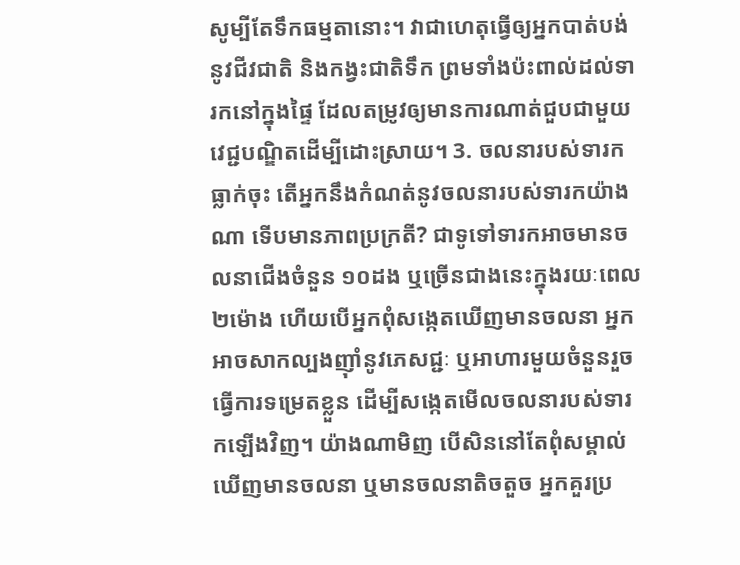សូម្បីតែទឹកធម្មតានោះ។ វាជាហេតុធ្វើឲ្យអ្នកបាត់បង់នូវជីវជាតិ និងកង្វះជាតិទឹក ព្រមទាំងប៉ះពាល់ដល់ទារកនៅក្នុងផ្ទៃ ដែលតម្រូវឲ្យមានការណាត់ជួបជាមួយវេជ្ជបណ្ឌិតដើម្បីដោះស្រាយ។ 3. ចលនារបស់ទារកធ្លាក់ចុះ តើអ្នកនឹងកំណត់នូវចលនារបស់ទារកយ៉ាងណា ទើបមានភាពប្រក្រតី? ជាទូទៅទារកអាចមានចលនាជើងចំនួន ១០ដង ឬច្រើនជាងនេះក្នុងរយៈពេល ២ម៉ោង ហើយបើអ្នកពុំសង្កេតឃើញមានចលនា អ្នកអាចសាកល្បងញ៉ាំនូវភេសជ្ជៈ ឬអាហារមួយចំនួនរួចធ្វើការទម្រេតខ្លួន ដើម្បីសង្កេតមើលចលនារបស់ទារកឡើងវិញ។ យ៉ាងណាមិញ បើសិននៅតែពុំសម្គាល់ឃើញមានចលនា ឬមានចលនាតិចតួច អ្នកគួរប្រ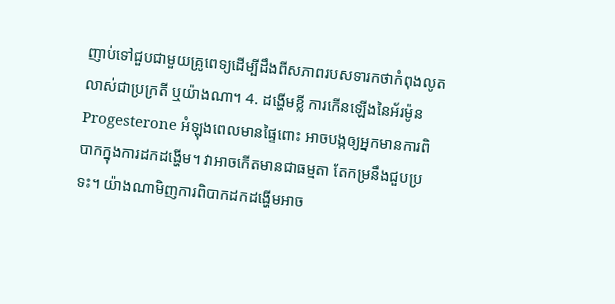ញាប់ទៅជួបជាមួយគ្រូពេទ្យដើម្បីដឹងពីសភាពរបសទារកថាកំពុងលូតលាស់ជាប្រក្រតី ឬយ៉ាងណា។ 4. ដង្ហើមខ្លី ការកើនឡើងនៃអ័រម៉ូន Progesterone អំឡុងពេលមានផ្ទៃពោះ អាចបង្កឲ្យអ្នកមានការពិបាកក្នុងការដកដង្ហើម។ វាអាចកើតមានជាធម្មតា តែកម្រនឹងជួបប្រទះ។ យ៉ាងណាមិញការពិបាកដកដង្ហើមអាច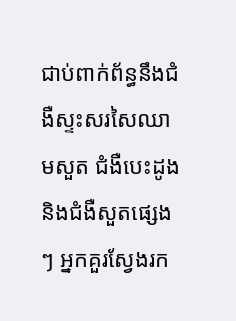ជាប់ពាក់ព័ន្ធនឹងជំងឺស្ទះសរសៃឈាមសួត ជំងឺបេះដូង និងជំងឺសួតផ្សេងៗ អ្នកគួរស្វែងរក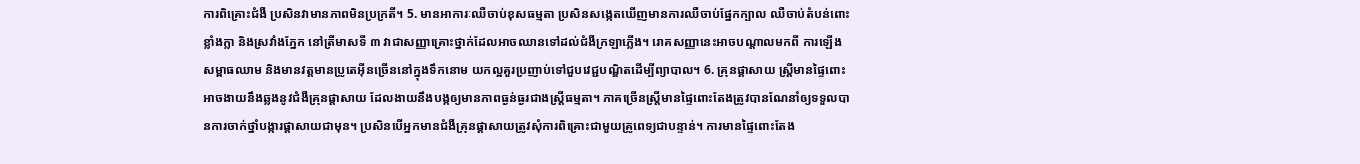ការពិគ្រោះជំងឺ ប្រសិនវាមានភាពមិនប្រក្រតី។ 5. មានអាការៈឈឺចាប់ខុសធម្មតា ប្រសិនសង្កេតឃើញមានការឈឺចាប់ផ្នែកក្បាល ឈឺចាប់តំបន់ពោះខ្លាំងក្លា និងស្រវាំងភ្នែក នៅត្រីមាសទី ៣ វាជាសញ្ញាគ្រោះថ្នាក់ដែលអាចឈានទៅដល់ជំងឺក្រឡាភ្លើង។ រោគសញ្ញានេះអាចបណ្តាលមកពី ការឡើងសម្ពាធឈាម និងមានវត្តមានប្រូតេអ៊ីនច្រើននៅក្នុងទឹកនោម យកល្អគួរប្រញាប់ទៅជួបវេជ្ជបណ្ឌិតដើម្បីព្យាបាល។ 6. គ្រុនផ្តាសាយ ស្រ្តីមានផ្ទៃពោះអាចងាយនឹងឆ្លងនូវជំងឺគ្រុនផ្តាសាយ ដែលងាយនឹងបង្កឲ្យមានភាពធ្ងន់ធ្ងរជាងស្រ្តីធម្មតា។ ភាគច្រើនស្រ្តីមានផ្ទៃពោះតែងត្រូវបានណែនាំឲ្យទទួលបានការចាក់ថ្នាំបង្ការផ្តាសាយជាមុន។ ប្រសិនបើអ្នកមានជំងឺគ្រុនផ្តាសាយត្រូវសុំការពិគ្រោះជាមួយគ្រូពេទ្យជាបន្ទាន់។ ការមានផ្ទៃពោះតែង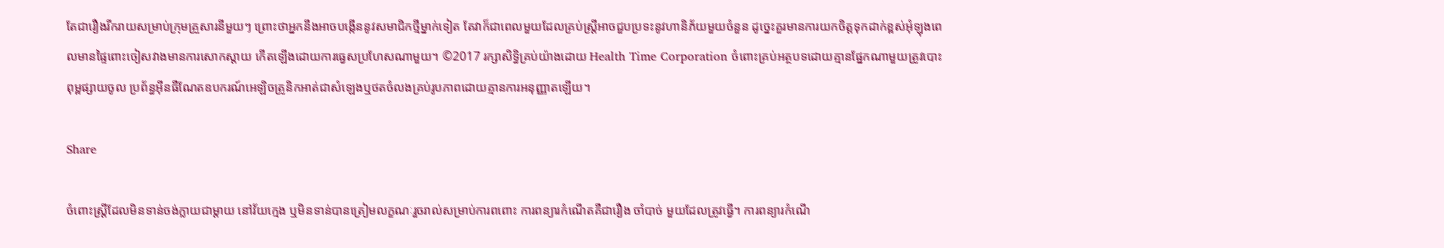តែជារឿងរីករាយសម្រាប់ក្រុមគ្រួសារនីមួយៗ ព្រោះថាអ្នកនឹងអាចបង្កើននូវសមាជិកថ្មីម្នាក់ទៀត តែវាក៏ជាពេលមួយដែលគ្រប់ស្រ្តីអាចជួបប្រទះនូវហានិភ័យមួយចំនួន ដូច្នេះគួរមានការយកចិត្តទុកដាក់ខ្ពស់អុំឡុងពេលមានផ្ទៃពោះចៀសវាងមានការសោកស្តាយ កើតឡើងដោយការធ្វេសប្រហែសណាមួយ។ ©2017 រក្សាសិទ្ធិគ្រប់យ៉ាងដោយ Health Time Corporation ចំពោះគ្រប់អត្ថបទដោយគ្មានផ្នែកណាមួយត្រូវបោះពុម្ពផ្សាយចូល ប្រព័ន្ធអ៊ីនធឺណែតឧបករណ៍អេឡិចត្រូនិកអាត់ជាសំឡេងឬថតចំលងគ្រប់រូបភាពដោយគ្មានការអនុញ្ញាតឡើយ។

Share

ចំពោះស្រ្តីដែលមិនទាន់ចង់ក្លាយជាម្តាយ នៅវ័យក្មេង ឬមិនទាន់បានត្រៀមលក្ខណៈរួចរាល់សម្រាប់ការពពោះ ការពន្យារកំណើតគឺជារឿង ចាំបាច់ មួយដែលត្រូវធ្វើ។ ការពន្យារកំណើ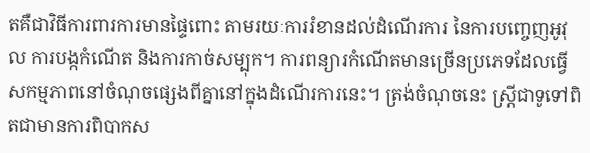តគឺជាវិធីការពារការមានផ្ទៃពោះ តាមរយៈការរំខានដល់ដំណើរការ នៃការបញ្ចេញអូវុល ការបង្កកំណើត និងការកាច់សម្បុក។ ការពន្យារកំណើតមានច្រើនប្រភេទដែលធ្វើសកម្មភាពនៅចំណុចផ្សេងពីគ្នានៅក្នុងដំណើរការនេះ។ ត្រង់ចំណុចនេះ ស្ត្រីជាទូទៅពិតជាមានការពិបាកស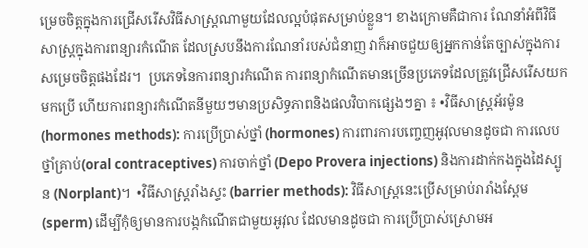ម្រេចចិត្តក្នុងការជ្រើសរើសវិធីសាស្ត្រណាមួយដែលល្អបំផុតសម្រាប់ខ្លួន។ ខាងក្រោមគឺជាការ ណែនាំអំពីវិធីសាស្រ្តក្នុងការពន្យារកំណើត ដែលស្របនឹងការណែនាំរបស់ជំនាញ វាក៏អាចជួយឲ្យអ្នកកាន់តែច្បាស់ក្នុងការសម្រេចចិត្តផងដែរ។  ប្រភេទនៃការពន្យារកំណើត ការពន្យាកំណើតមានច្រើនប្រភេទដែលត្រូវជ្រើសរើសយកមកប្រើ ហើយការពន្យារកំណើតនីមួយៗមានប្រសិទ្ធភាពនិងផលវិបាកផ្សេងៗគ្នា ៖ •វិធីសាស្រ្តអ័រម៉ូន (hormones methods): ការប្រើប្រាស់ថ្នាំ (hormones) ការពារការបញ្ចេញអូវុលមានដូចជា ការលេបថ្នាំគ្រាប់(oral contraceptives) ការចាក់ថ្នាំ (Depo Provera injections) និងការដាក់កងក្នុងដៃស្បូន (Norplant)។  •វិធីសាស្រ្តរាំងស្ទះ (barrier methods): វិធីសាស្រ្តនេះប្រើសម្រាប់រារាំងស្ពែម (sperm) ដើម្បីកុំឲ្យមានការបង្កកំណើតជាមួយអូវុល ដែលមានដូចជា ការប្រើប្រាស់ស្រោមអ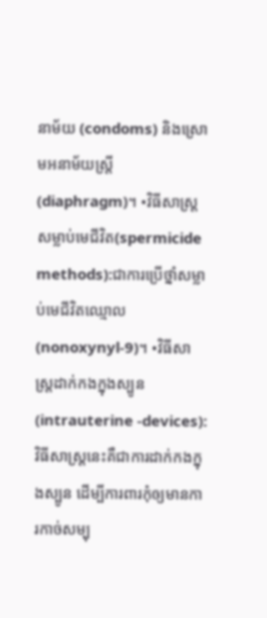នាម័យ (condoms) និងស្រោមអនាម័យស្រ្តី (diaphragm)។ •វិធីសាស្រ្តសម្លាប់មេជីវិត(spermicide methods):ជាការប្រើថ្នាំសម្លាប់មេជីវិតឈ្មោល (nonoxynyl-9)។ •វិធីសាស្ត្រដាក់កងក្នុងស្បូន (intrauterine -devices): វិធីសាស្រ្តនេះគឺជាការដាក់កងក្នុងស្បូន ដើម្បីការពារកុំឲ្យមានការកាច់សម្បុ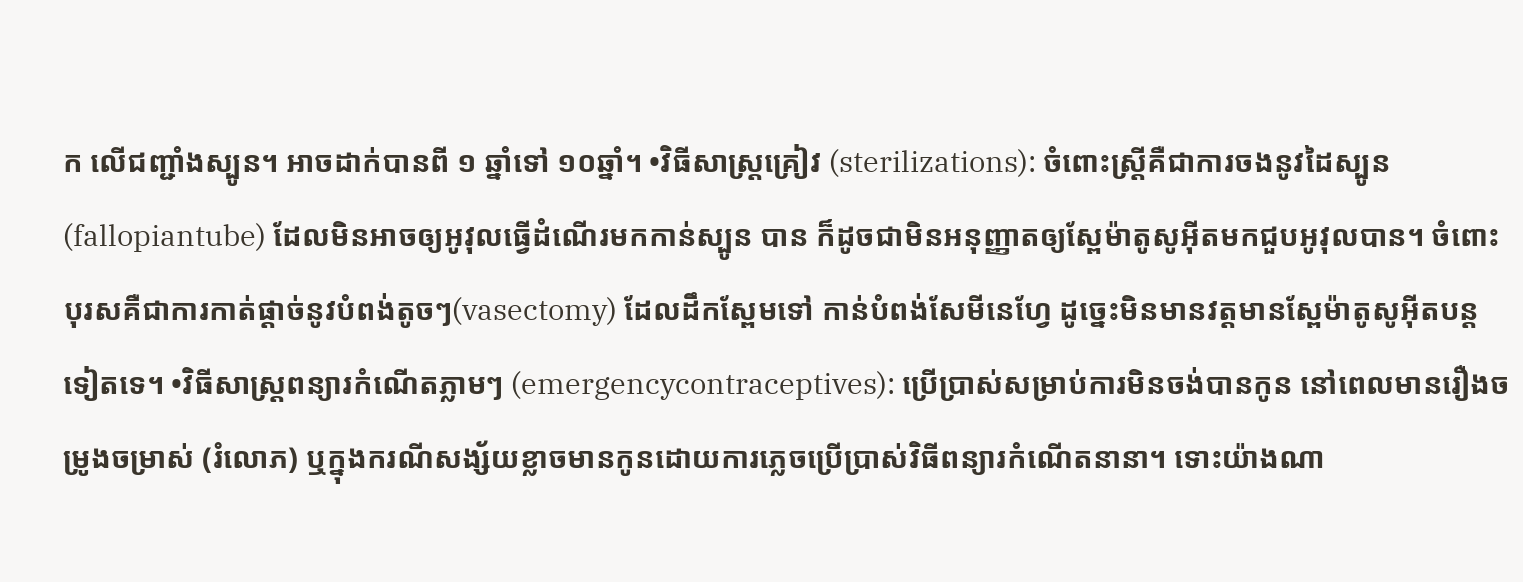ក លើជញ្ជាំងស្បូន។ អាចដាក់បានពី ១ ឆ្នាំទៅ ១០ឆ្នាំ។ •វិធីសាស្ត្រគ្រៀវ (sterilizations): ចំពោះស្រ្តីគឺជាការចងនូវដៃស្បូន (fallopiantube) ដែលមិនអាចឲ្យអូវុលធ្វើដំណើរមកកាន់ស្បូន បាន ក៏ដូចជាមិនអនុញ្ញាតឲ្យស្ពែម៉ាតូសូអ៊ីតមកជួបអូវុលបាន។ ចំពោះបុរសគឺជាការកាត់ផ្តាច់នូវបំពង់តូចៗ(vasectomy) ដែលដឹកស្ពែមទៅ កាន់បំពង់សែមីនេហ្វែ ដូច្នេះមិនមានវត្តមានស្ពែម៉ាតូសូអ៊ីតបន្តទៀតទេ។ •វិធីសាស្រ្តពន្យារកំណើតភ្លាមៗ (emergencycontraceptives): ប្រើប្រាស់សម្រាប់ការមិនចង់បានកូន នៅពេលមានរឿងចម្រូងចម្រាស់ (រំលោភ) ឬក្នុងករណីសង្ស័យខ្លាចមានកូនដោយការភ្លេចប្រើប្រាស់វិធីពន្យារកំណើតនានា។ ទោះយ៉ាងណា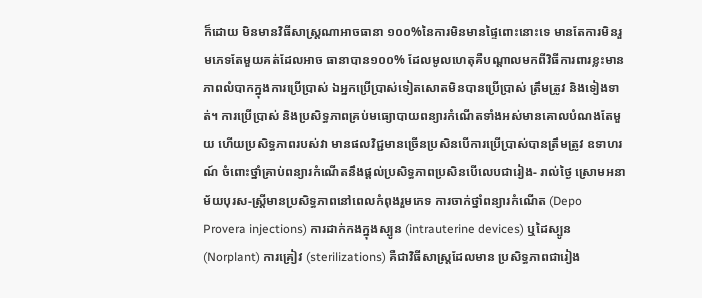ក៏ដោយ មិនមានវិធីសាស្ត្រណាអាចធានា ១០០%នៃការមិនមានផ្ទៃពោះនោះទេ មានតែការមិនរួមភេទតែមួយគត់ដែលអាច ធានាបាន១០០% ដែលមូលហេតុគឺបណ្តាលមកពីវិធីការពារខ្លះមានភាពលំបាកក្នុងការប្រើប្រាស់ ឯអ្នកប្រើប្រាស់ទៀតសោតមិនបានប្រើប្រាស់ ត្រឹមត្រូវ និងទៀងទាត់។ ការប្រើប្រាស់ និងប្រសិទ្ធភាពគ្រប់មធ្យោបាយពន្យារកំណើតទាំងអស់មានគោលបំណងតែមួយ ហើយប្រសិទ្ធភាពរបស់វា មានផលវិជ្ជមានច្រើនប្រសិនបើការប្រើប្រាស់បានត្រឹមត្រូវ ឧទាហរណ៍ ចំពោះថ្នាំគ្រាប់ពន្យារកំណើតនឹងផ្តល់ប្រសិទ្ធភាពប្រសិនបើលេបជារៀង- រាល់ថ្ងៃ ស្រោមអនាម័យបុរស-ស្រ្តីមានប្រសិទ្ធភាពនៅពេលកំពុងរួមភេទ ការចាក់ថ្នាំពន្យារកំណើត (Depo Provera injections) ការដាក់កងក្នុងស្បូន (intrauterine devices) ឬដៃស្បូន (Norplant) ការគ្រៀវ (sterilizations) គឺជាវិធីសាស្រ្តដែលមាន ប្រសិទ្ធភាពជារៀង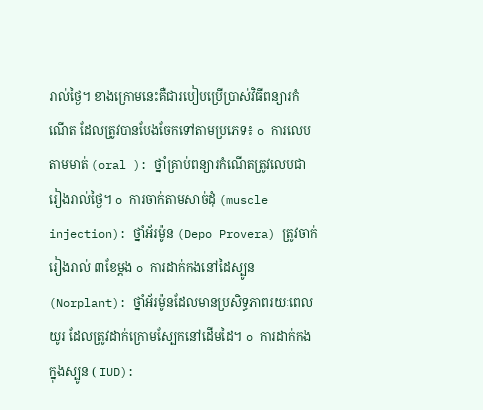រាល់ថ្ងៃ។ ខាងក្រោមនេះគឺជារបៀបប្រើប្រាស់វិធីពន្យារកំណើត ដែលត្រូវបានបែងចែកទៅតាមប្រភេទ៖ o ការលេបតាមមាត់ (oral ): ថ្នាំគ្រាប់ពន្យារកំណើតត្រូវលេបជារៀងរាល់ថ្ងៃ។ o ការចាក់តាមសាច់ដុំ (muscle injection): ថ្នាំអ័រម៉ូន (Depo Provera) ត្រូវចាក់រៀងរាល់ ៣ខែម្តង o ការដាក់កងនៅដៃស្បូន (Norplant): ថ្នាំអ័រម៉ូនដែលមានប្រសិទ្ធភាពរយៈពេលយូរ ដែលត្រូវដាក់ក្រោមស្បែកនៅដើមដៃ។ o ការដាក់កងក្នុងស្បូន ( IUD):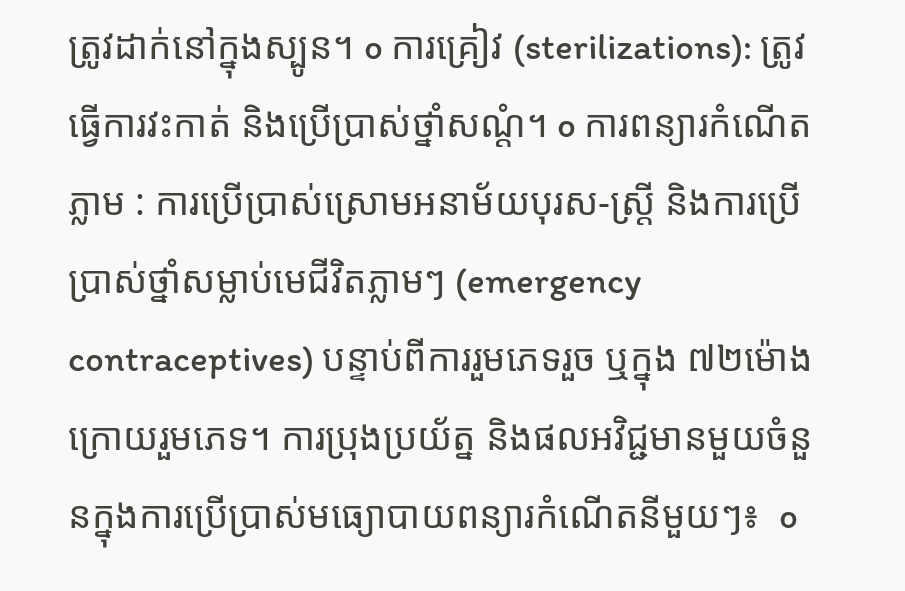ត្រូវដាក់នៅក្នុងស្បូន។ o ការគ្រៀវ (sterilizations): ត្រូវធ្វើការវះកាត់ និងប្រើប្រាស់ថ្នាំសណ្តំ។ o ការពន្យារកំណើតភ្លាម : ការប្រើប្រាស់ស្រោមអនាម័យបុរស-ស្រ្តី និងការប្រើប្រាស់ថ្នាំសម្លាប់មេជីវិតភ្លាមៗ (emergency contraceptives) បន្ទាប់ពីការរួមភេទរួច ឬក្នុង ៧២ម៉ោងក្រោយរួមភេទ។ ការប្រុងប្រយ័ត្ន និងផលអវិជ្ជមានមួយចំនួនក្នុងការប្រើប្រាស់មធ្យោបាយពន្យារកំណើតនីមួយៗ៖  o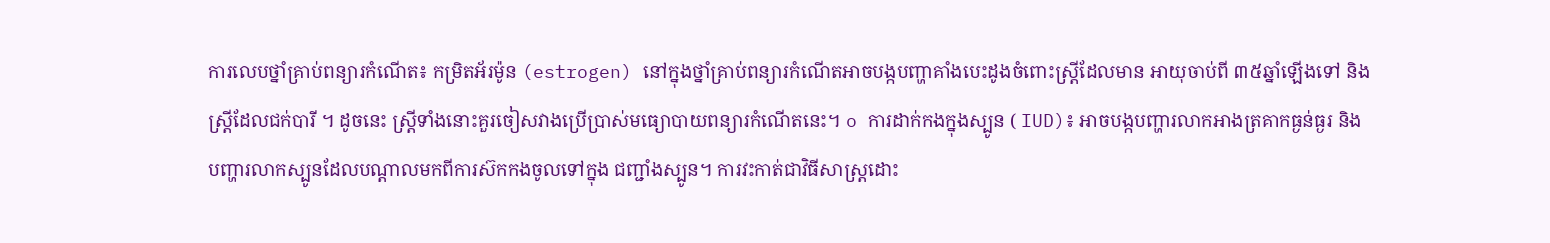ការលេបថ្នាំគ្រាប់ពន្យារកំណើត៖ កម្រិតអ័រម៉ូន (estrogen) នៅក្នុងថ្នាំគ្រាប់ពន្យារកំណើតអាចបង្កបញ្ហាគាំងបេះដូងចំពោះស្រ្តីដែលមាន អាយុចាប់ពី ៣៥ឆ្នាំឡើងទៅ និងស្រ្តីដែលជក់បារី ។ ដូចនេះ ស្រ្តីទាំងនោះគួរចៀសវាងប្រើប្រាស់មធ្យោបាយពន្យារកំណើតនេះ។ o ការដាក់កងក្នុងស្បូន ( IUD)៖ អាចបង្កបញ្ហារលាកអាងត្រគាកធ្ងន់ធ្ងរ និងបញ្ហារលាកស្បូនដែលបណ្តាលមកពីការស៊កកងចូលទៅក្នុង ជញ្ជាំងស្បូន។ ការវះកាត់ជាវិធីសាស្រ្តដោះ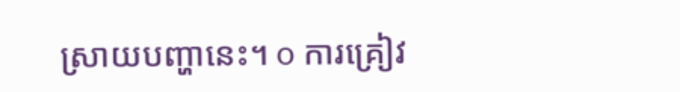ស្រាយបញ្ហានេះ។ o ការគ្រៀវ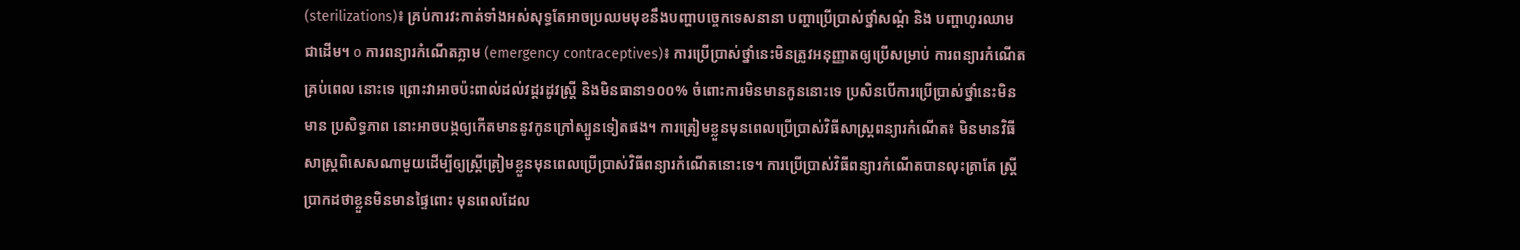(sterilizations)៖ គ្រប់ការវះកាត់ទាំងអស់សុទ្ធតែអាចប្រឈមមុខនឹងបញ្ហាបច្ចេកទេសនានា បញ្ហាប្រើប្រាស់ថ្នាំសណ្តំ និង បញ្ហាហូរឈាមជាដើម។ o ការពន្យារកំណើតភ្លាម (emergency contraceptives)៖ ការប្រើប្រាស់ថ្នាំនេះមិនត្រូវអនុញ្ញាតឲ្យប្រើសម្រាប់ ការពន្យារកំណើតគ្រប់ពេល នោះទេ ព្រោះវាអាចប៉ះពាល់ដល់វដ្តរដូវស្រ្តី និងមិនធានា១០០% ចំពោះការមិនមានកូននោះទេ ប្រសិនបើការប្រើប្រាស់ថ្នាំនេះមិនមាន ប្រសិទ្ធភាព នោះអាចបង្កឲ្យកើតមាននូវកូនក្រៅស្បូនទៀតផង។ ការត្រៀមខ្លួនមុនពេលប្រើប្រាស់វិធីសាស្រ្តពន្យារកំណើត៖ មិនមានវិធីសាស្រ្តពិសេសណាមួយដើម្បីឲ្យស្រ្តីត្រៀមខ្លួនមុនពេលប្រើប្រាស់វិធីពន្យារកំណើតនោះទេ។ ការប្រើប្រាស់វិធីពន្យារកំណើតបានលុះត្រាតែ ស្រ្តីប្រាកដថាខ្លួនមិនមានផ្ទៃពោះ មុនពេលដែល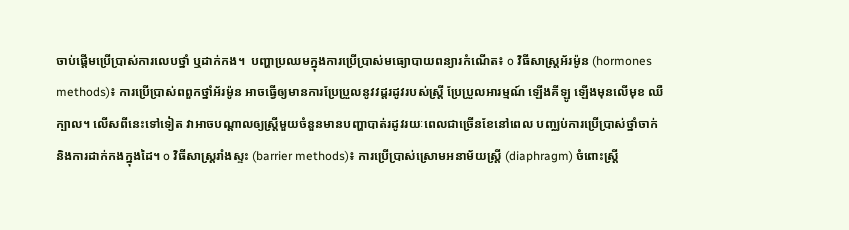ចាប់ផ្តើមប្រើប្រាស់ការលេបថ្នាំ ឬដាក់កង។  បញ្ហាប្រឈមក្នុងការប្រើប្រាស់មធ្យោបាយពន្យារកំណើត៖ o វិធីសាស្រ្តអ័រម៉ូន (hormones methods)៖ ការប្រើប្រាស់ពពួកថ្នាំអ័រម៉ូន អាចធ្វើឲ្យមានការប្រែប្រួលនូវវដ្តរដូវរបស់ស្រ្តី ប្រែប្រួលអារម្មណ៍ ឡើងគីឡូ ឡើងមុនលើមុខ ឈឺក្បាល។ លើសពីនេះទៅទៀត វាអាចបណ្តាលឲ្យស្រ្តីមួយចំនួនមានបញ្ហាបាត់រដូវរយៈពេលជាច្រើនខែនៅពេល បញ្ឈប់ការប្រើប្រាស់ថ្នាំចាក់ និងការដាក់កងក្នុងដៃ។ o វិធីសាស្រ្តរាំងស្ទះ (barrier methods)៖ ការប្រើប្រាស់ស្រោមអនាម័យស្រ្តី (diaphragm) ចំពោះស្រ្តី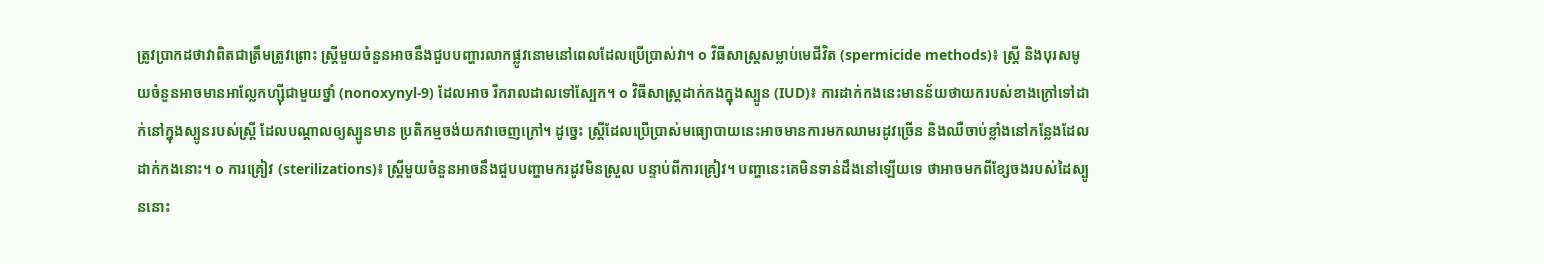ត្រូវប្រាកដថាវាពិតជាត្រឹមត្រូវព្រោះ ស្រ្តីមួយចំនួនអាចនឹងជួបបញ្ហារលាកផ្លូវនោមនៅពេលដែលប្រើប្រាស់វា។ o វិធីសាស្រ្តសម្លាប់មេជីវិត (spermicide methods)៖ ស្រ្តី និងបុរសមូយចំនួនអាចមានអាល្លែកហ្ស៊ីជាមួយថ្នាំ (nonoxynyl-9) ដែលអាច រីករាលដាលទៅស្បែក។ o វិធីសាស្ត្រដាក់កងក្នុងស្បូន (IUD)៖ ការដាក់កងនេះមានន័យថាយករបស់ខាងក្រៅទៅដាក់នៅក្នុងស្បូនរបស់ស្រ្តី ដែលបណ្តាលឲ្យស្បូនមាន ប្រតិកម្មចង់យកវាចេញក្រៅ។ ដូច្នេះ ស្រ្តីដែលប្រើប្រាស់មធ្យោបាយនេះអាចមានការមកឈាមរដូវច្រើន និងឈឺចាប់ខ្លាំងនៅកន្លែងដែល ដាក់កងនោះ។ o ការគ្រៀវ (sterilizations)៖ ស្រ្តីមួយចំនួនអាចនឹងជួបបញ្ហាមករដូវមិនស្រួល បន្ទាប់ពីការគ្រៀវ។ បញ្ហានេះគេមិនទាន់ដឹងនៅឡើយទេ ថាអាចមកពីខ្សែចងរបស់ដៃស្បូននោះ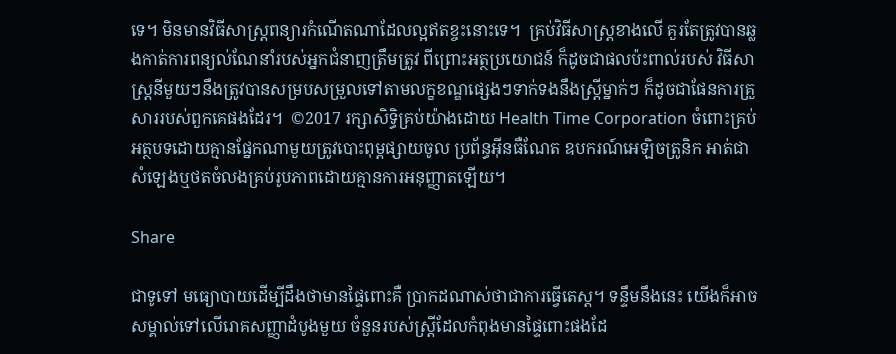ទេ។ មិនមានវិធីសាស្រ្តពន្យារកំណើតណាដែលល្អឥតខ្ចះនោះទេ។  គ្រប់វិធីសាស្ត្រខាងលើ គួរតែត្រូវបានឆ្លងកាត់ការពន្យល់ណែនាំរបស់អ្នកជំនាញត្រឹមត្រូវ ពីព្រោះអត្ថប្រយោជន៍ ក៏ដូចជាផលប៉ះពាល់របស់ វិធីសាស្រ្តនីមួយៗនឹងត្រូវបានសម្របសម្រួលទៅតាមលក្ខខណ្ឌផ្សេងៗទាក់ទងនឹងស្ត្រីម្នាក់ៗ ក៏ដូចជាផែនការគ្រួសាររបស់ពួកគេផងដែរ។  ©2017 រក្សាសិទ្ធិគ្រប់យ៉ាងដោយ Health Time Corporation ចំពោះគ្រប់អត្ថបទដោយគ្មានផ្នែកណាមួយត្រូវបោះពុម្ពផ្សាយចូល ប្រព័ន្ធអ៊ីនធឺណែត ឧបករណ៍អេឡិចត្រូនិក អាត់ជាសំឡេងឬថតចំលងគ្រប់រូបភាពដោយគ្មានការអនុញ្ញាតឡើយ។

Share

ជាទូទៅ មធ្យោបាយដើម្បីដឹងថាមានផ្ទៃពោះគឺ ប្រាកដណាស់ថាជាការធ្វើតេស្ត។ ទន្ទឹមនឹងនេះ យើងក៏អាចសម្គាល់ទៅលើរោគសញ្ញាដំបូងមួយ ចំនួនរបស់ស្រ្តីដែលកំពុងមានផ្ទៃពោះផងដែ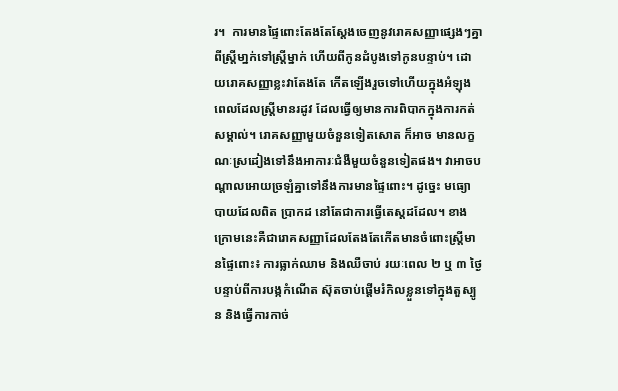រ។  ការមានផ្ទៃពោះតែងតែស្តែងចេញនូវរោគសញ្ញាផ្សេងៗគ្នាពីស្រ្តីមា្នក់ទៅស្រ្តីម្នាក់ ហើយពីកូនដំបូងទៅកូនបន្ទាប់។ ដោយរោគសញ្ញាខ្លះវាតែងតែ កើតឡើងរួចទៅហើយក្នុងអំឡុងពេលដែលស្រ្តីមានរដូវ ដែលធ្វើឲ្យមានការពិបាកក្នុងការកត់សម្គាល់។ រោគសញ្ញាមួយចំនួនទៀតសោត ក៏អាច មានលក្ខណៈស្រដៀងទៅនឹងអាការៈជំងឺមួយចំនួនទៀតផង។ វាអាចបណ្តាលអោយច្រឡំគ្នាទៅនឹងការមានផ្ទៃពោះ។ ដូច្នេះ មធ្យោបាយដែលពិត ប្រាកដ នៅតែជាការធ្វើតេស្តដដែល។ ខាងក្រោមនេះគឺជារោគសញ្ញាដែលតែងតែកើតមានចំពោះស្រ្តីមានផ្ទៃពោះ៖ ការធ្លាក់ឈាម និងឈឺចាប់ រយៈពេល ២ ឬ ៣ ថ្ងៃបន្ទាប់ពីការបង្កកំណើត ស៊ុតចាប់ផ្តើមរំកិលខ្លួនទៅក្នុងតួស្បូន និងធ្វើការកាច់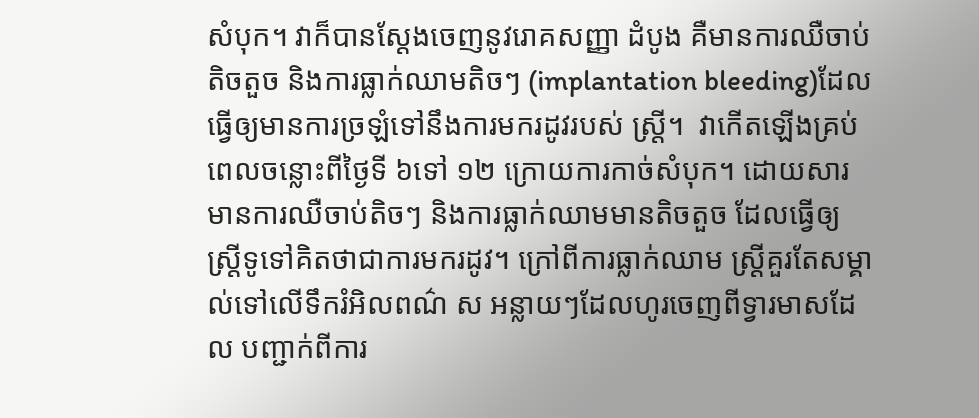សំបុក។ វាក៏បានស្តែងចេញនូវរោគសញ្ញា ដំបូង គឺមានការឈឺចាប់តិចតួច និងការធ្លាក់ឈាមតិចៗ (implantation bleeding)ដែលធ្វើឲ្យមានការច្រឡំទៅនឹងការមករដូវរបស់ ស្រ្តី។  វាកើតឡើងគ្រប់ពេលចន្លោះពីថ្ងៃទី ៦ទៅ ១២ ក្រោយការកាច់សំបុក។ ដោយសារមានការឈឺចាប់តិចៗ និងការធ្លាក់ឈាមមានតិចតួច ដែលធ្វើឲ្យស្រ្តីទូទៅគិតថាជាការមករដូវ។ ក្រៅពីការធ្លាក់ឈាម ស្រ្តីគួរតែសម្គាល់ទៅលើទឹករំអិលពណ៌ ស អន្លាយៗដែលហូរចេញពីទ្វារមាសដែល បញ្ជាក់ពីការ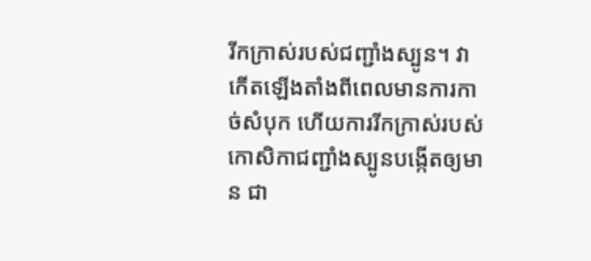រីកក្រាស់របស់ជញ្ជាំងស្បូន។ វាកើតឡើងតាំងពីពេលមានការកាច់សំបុក ហើយការរីកក្រាស់របស់កោសិកាជញ្ជាំងស្បូនបង្កើតឲ្យមាន ជា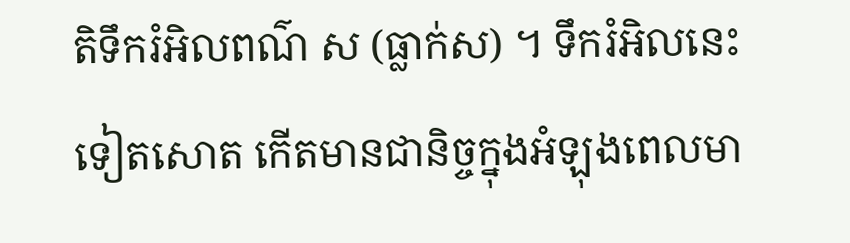តិទឹករំអិលពណ៌ ស (ធ្លាក់ស) ។ ទឹករំអិលនេះទៀតសោត កើតមានជានិច្ចក្នុងអំឡុងពេលមា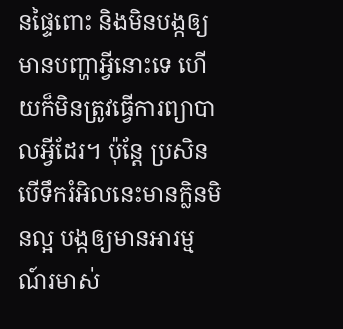នផ្ទៃពោះ និងមិនបង្កឲ្យមានបញ្ហាអ្វីនោះទេ ហើយក៏មិនត្រូវធ្វើការព្យាបាលអ្វីដែរ។ ប៉ុន្តែ ប្រសិនបើទឹករំអិលនេះមានក្លិនមិនល្អ បង្កឲ្យមានអារម្មណ៍រមាស់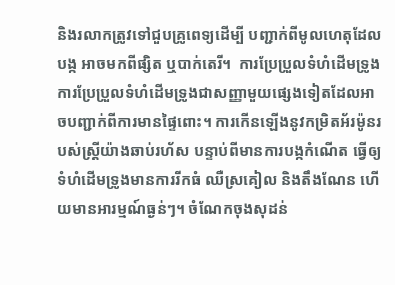និងរលាកត្រូវទៅជួបគ្រូពេទ្យដើម្បី បញ្ជាក់ពីមូលហេតុដែលបង្ក អាចមកពីផ្សិត ឬបាក់តេរី។  ការប្រែប្រួលទំហំដើមទ្រូង ការប្រែប្រួលទំហំដើមទ្រូងជាសញ្ញាមួយផ្សេងទៀតដែលអាចបញ្ជាក់ពីការមានផ្ទៃពោះ។ ការកើនឡើងនូវកម្រិតអ័រម៉ូនរបស់ស្រ្តីយ៉ាងឆាប់រហ័ស បន្ទាប់ពីមានការបង្កកំណើត ធ្វើឲ្យទំហំដើមទ្រូងមានការរីកធំ ឈឺស្រគៀល និងតឹងណែន ហើយមានអារម្មណ៍ធ្ងន់ៗ។ ចំណែកចុងសុដន់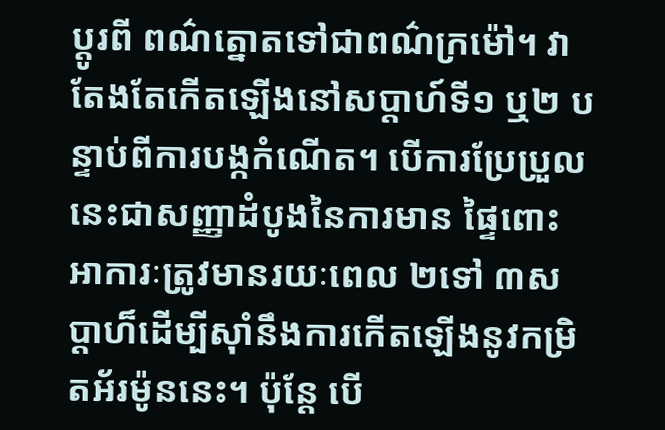ប្តូរពី ពណ៌ត្នោតទៅជាពណ៌ក្រម៉ៅ។ វាតែងតែកើតឡើងនៅសប្តាហ៍ទី១ ឬ២ បន្ទាប់ពីការបង្កកំណើត។ បើការប្រែប្រួលនេះជាសញ្ញាដំបូងនៃការមាន ផ្ទៃពោះ អាការៈត្រូវមានរយៈពេល ២ទៅ ៣សប្តាហ៏ដើម្បីស៊ាំនឹងការកើតឡើងនូវកម្រិតអ័រម៉ូននេះ។ ប៉ុន្តែ បើ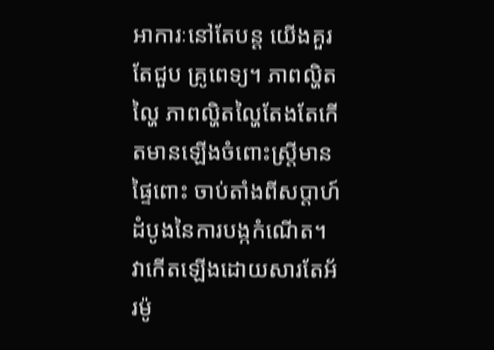អាការៈនៅតែបន្ត យើងគួរតែជួប គ្រូពេទ្យ។ ភាពល្ហិតល្ហៃ ភាពល្ហិតល្ហៃតែងតែកើតមានឡើងចំពោះស្រ្តីមានផ្ទៃពោះ ចាប់តាំងពីសប្តាហ៍ដំបូងនៃការបង្កកំណើត។ វាកើតឡើងដោយសារតែអ័រម៉ូ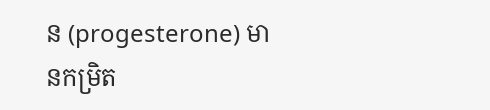ន (progesterone) មានកម្រិត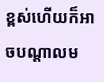ខ្ពស់ហើយក៏អាចបណ្តាលម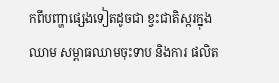កពីបញ្ហាផ្សេងទៀតដូចជា ខ្វះជាតិស្ករក្នុងឈាម សម្ពាធឈាមចុះទាប និងការ ផលិត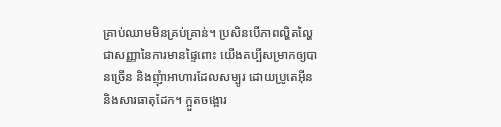គ្រាប់ឈាមមិនគ្រប់គ្រាន់។ ប្រសិនបើភាពល្ហិតល្ហៃជាសញ្ញានៃការមានផ្ទៃពោះ យើងគប្បីសម្រាកឲ្យបានច្រើន និងញុំាអាហារដែលសម្បូរ ដោយប្រូតេអ៊ីន និងសារធាតុដែក។ ក្អួតចង្អោរ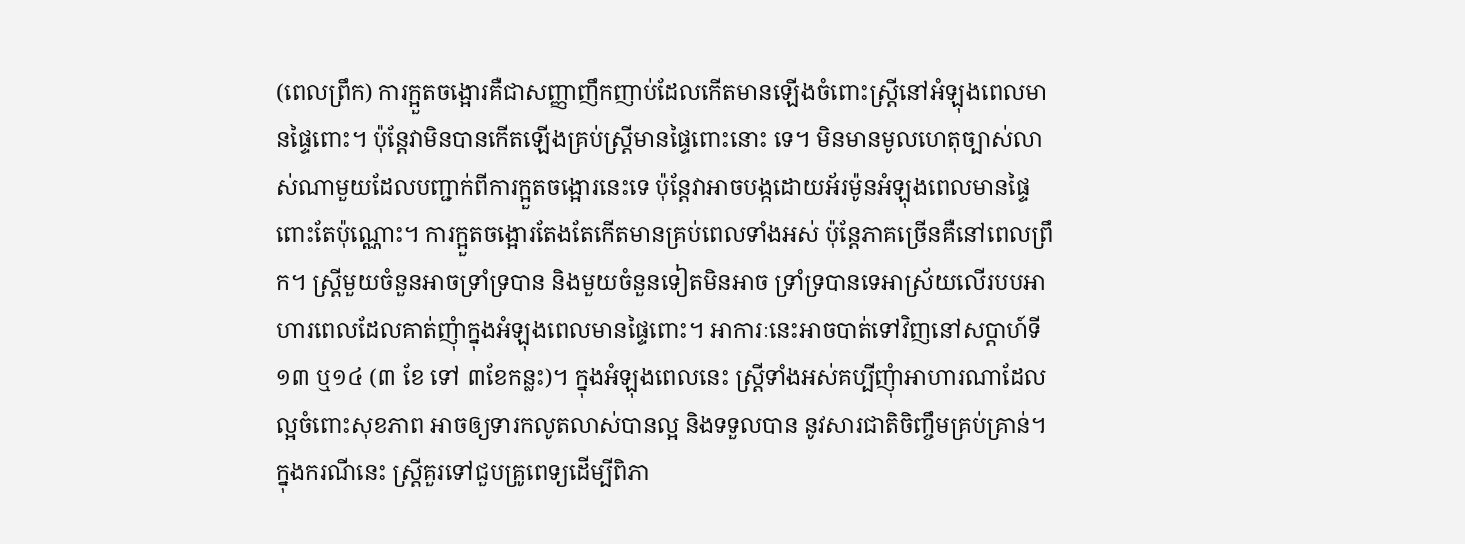(ពេលព្រឹក) ការក្អួតចង្អោរគឺជាសញ្ញាញឹកញាប់ដែលកើតមានឡើងចំពោះស្រ្តីនៅអំឡុងពេលមានផ្ទៃពោះ។ ប៉ុន្តែវាមិនបានកើតឡើងគ្រប់ស្រ្តីមានផ្ទៃពោះនោះ ទេ។ មិនមានមូលហេតុច្បាស់លាស់ណាមួយដែលបញ្ជាក់ពីការក្អួតចង្អោរនេះទេ ប៉ុន្តែវាអាចបង្កដោយអ័រម៉ូនអំឡុងពេលមានផ្ទៃពោះតែប៉ុណ្ណោះ។ ការក្អួតចង្អោរតែងតែកើតមានគ្រប់ពេលទាំងអស់ ប៉ុន្តែភាគច្រើនគឺនៅពេលព្រឹក។ ស្រ្តីមួយចំនួនអាចទ្រាំទ្របាន និងមួយចំនួនទៀតមិនអាច ទ្រាំទ្របានទេអាស្រ័យលើរបបអាហារពេលដែលគាត់ញុំាក្នុងអំឡុងពេលមានផ្ទៃពោះ។ អាការៈនេះអាចបាត់ទៅវិញនៅសប្តាហ៍ទី១៣ ឬ១៤ (៣ ខែ ទៅ ៣ខែកន្លះ)។ ក្នុងអំឡុងពេលនេះ ស្រ្តីទាំងអស់គប្បីញុំាអាហារណាដែលល្អចំពោះសុខភាព អាចឲ្យទារកលូតលាស់បានល្អ និងទទួលបាន នូវសារជាតិចិញ្ចឹមគ្រប់គ្រាន់។ ក្នុងករណីនេះ ស្រ្តីគួរទៅជួបគ្រូពេទ្យដើម្បីពិភា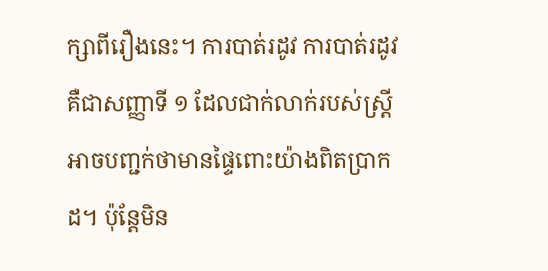ក្សាពីរឿងនេះ។ ការបាត់រដូវ ការបាត់រដូវគឺជាសញ្ញាទី ១ ដែលជាក់លាក់របស់ស្រ្តីអាចបញ្ជក់ថាមានផ្ទៃពោះយ៉ាងពិតប្រាកដ។ ប៉ុន្តែមិន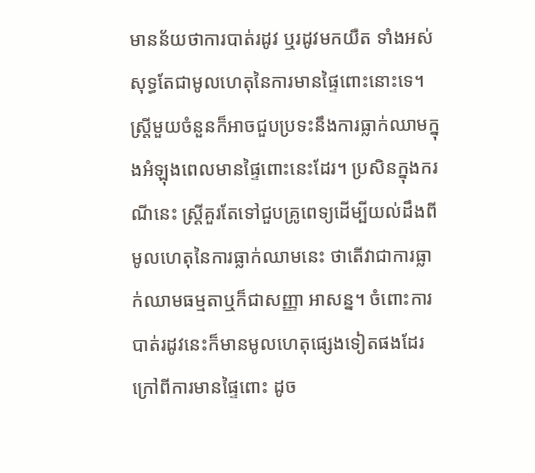មានន័យថាការបាត់រដូវ ឬរដូវមកយឺត ទាំងអស់សុទ្ធតែជាមូលហេតុនៃការមានផ្ទៃពោះនោះទេ។ ស្រ្តីមួយចំនួនក៏អាចជួបប្រទះនឹងការធ្លាក់ឈាមក្នុងអំឡុងពេលមានផ្ទៃពោះនេះដែរ។ ប្រសិនក្នុងករណីនេះ ស្រ្តីគួរតែទៅជួបគ្រូពេទ្យដើម្បីយល់ដឹងពីមូលហេតុនៃការធ្លាក់ឈាមនេះ ថាតើវាជាការធ្លាក់ឈាមធម្មតាឬក៏ជាសញ្ញា អាសន្ន។ ចំពោះការបាត់រដូវនេះក៏មានមូលហេតុផ្សេងទៀតផងដែរក្រៅពីការមានផ្ទៃពោះ ដូច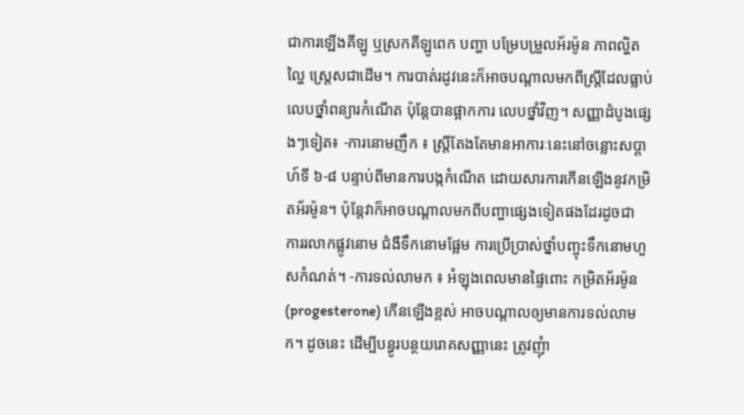ជាការឡើងគីឡូ ឬស្រកគីឡូពេក បញ្ហា បម្រែបម្រួលអ័រម៉ូន ភាពល្ហិតល្ហៃ ស្រេ្តសជាដើម។ ការបាត់រដូវនេះក៏អាចបណ្តាលមកពីស្រ្តីដែលធ្លាប់លេបថ្នាំពន្យារកំណើត ប៉ុន្តែបានផ្អាកការ លេបថ្នាំវិញ។ សញ្ញាដំបូងផ្សេងៗទៀត៖ -ការនោមញឹក ៖ ស្រ្តីតែងតែមានអាការៈនេះនៅចន្លោះសប្តាហ៍ទី ៦-៨ បន្ទាប់ពីមានការបង្កកំណើត ដោយសារការកើនឡើងនូវកម្រិតអ័រម៉ូន។ ប៉ុន្តែវាក៏អាចបណ្តាលមកពីបញ្ហាផ្សេងទៀតផងដែរដូចជា ការរលាកផ្លូវនោម ជំងឺទឹកនោមផ្អែម ការប្រើប្រាស់ថ្នាំបញ្ចុះទឹកនោមហួសកំណត់។ -ការទល់លាមក ៖ អំឡុងពេលមានផ្ទៃពោះ កម្រិតអ័រម៉ូន (progesterone) កើនឡើងខ្ពស់ អាចបណ្តាលឲ្យមានការទល់លាមក។ ដូចនេះ ដើម្បីបន្ធូរបន្ថយរោគសញ្ញានេះ ត្រូវញុំា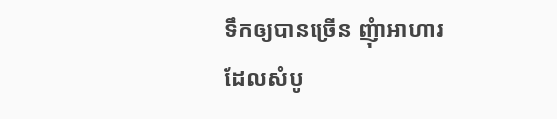ទឹកឲ្យបានច្រើន ញុំាអាហារដែលសំបូ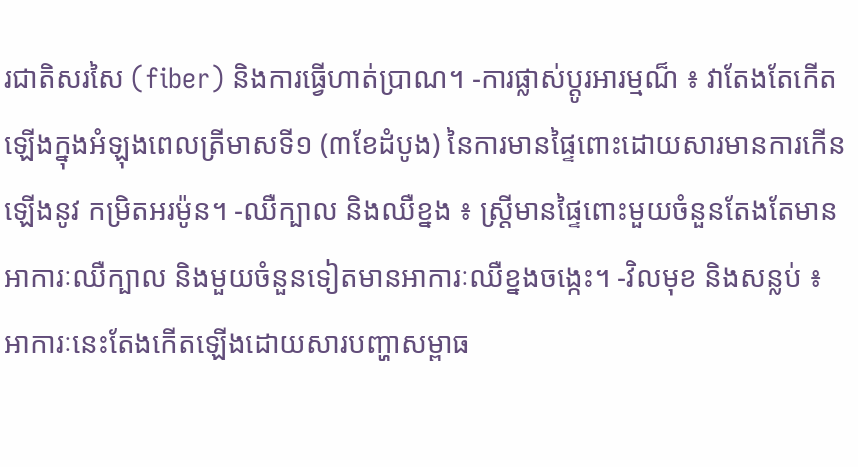រជាតិសរសៃ (fiber) និងការធ្វើហាត់ប្រាណ។ -ការផ្លាស់ប្តូរអារម្មណ៏ ៖ វាតែងតែកើតឡើងក្នុងអំឡុងពេលត្រីមាសទី១ (៣ខែដំបូង) នៃការមានផ្ទៃពោះដោយសារមានការកើនឡើងនូវ កម្រិតអរម៉ូន។ -ឈឺក្បាល និងឈឺខ្នង ៖ ស្រ្តីមានផ្ទៃពោះមួយចំនួនតែងតែមានអាការៈឈឺក្បាល និងមួយចំនួនទៀតមានអាការៈឈឺខ្នងចង្កេះ។ -វិលមុខ និងសន្លប់ ៖ អាការៈនេះតែងកើតឡើងដោយសារបញ្ហាសម្ពាធ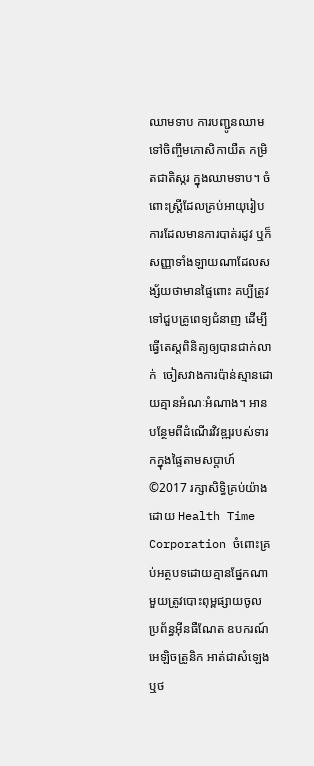ឈាមទាប ការបញ្ជូនឈាមទៅចិញ្ចឹមកោសិកាយឺត កម្រិតជាតិស្ករ ក្នុងឈាមទាប។ ចំពោះស្រ្តីដែលគ្រប់អាយុរៀបការដែលមានការបាត់រដូវ ឬក៏សញ្ញាទាំងឡាយណាដែលសង្ស័យថាមានផ្ទៃពោះ គប្បីត្រូវទៅជួបគ្រូពេទ្យជំនាញ ដើម្បីធ្វើតេស្តពិនិត្យឲ្យបានជាក់លាក់  ចៀសវាងការប៉ាន់ស្មានដោយគ្មានអំណៈអំណាង។ អានបន្ថែមពីដំណើរវិវឌ្ឍរបស់ទារកក្នុងផ្ទៃតាមសប្តាហ៍ ©2017 រក្សាសិទ្ធិគ្រប់យ៉ាងដោយ Health Time Corporation ចំពោះគ្រប់អត្ថបទដោយគ្មានផ្នែកណាមួយត្រូវបោះពុម្ពផ្សាយចូល ប្រព័ន្ធអ៊ីនធឺណែត ឧបករណ៍អេឡិចត្រូនិក អាត់ជាសំឡេងឬថ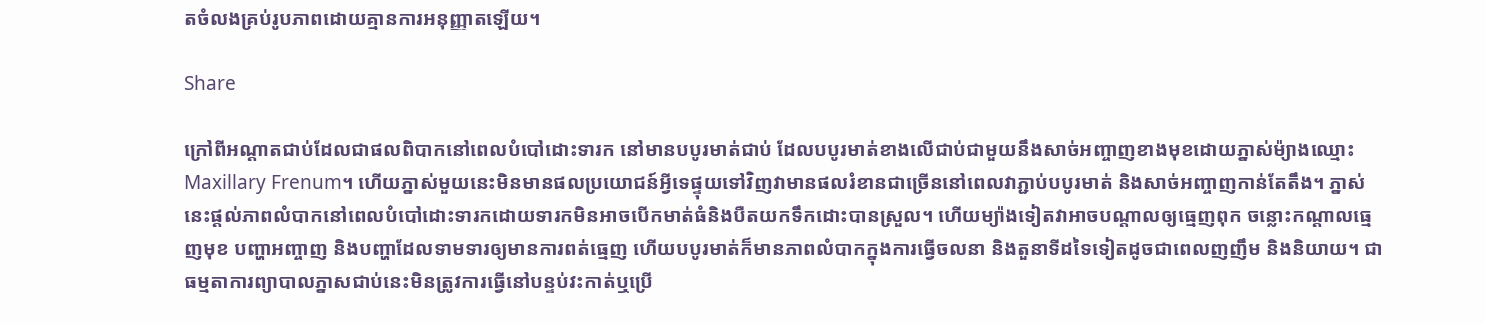តចំលងគ្រប់រូបភាពដោយគ្មានការអនុញ្ញាតឡើយ។

Share

ក្រៅពីអណ្តាតជាប់ដែលជាផលពិបាកនៅពេលបំបៅដោះទារក នៅមានបបូរមាត់ជាប់ ដែលបបូរមាត់ខាងលើជាប់ជាមួយនឹងសាច់អញ្ចាញខាងមុខដោយភ្នាស់ម៉្យាងឈ្មោះ Maxillary Frenum។ ហើយភ្នាស់មួយនេះមិនមានផលប្រយោជន៍អ្វីទេផ្ទុយទៅវិញវាមានផលរំខានជាច្រើននៅពេលវាភ្ជាប់បបូរមាត់ និងសាច់អញ្ចាញកាន់តែតឹង។ ភ្នាស់នេះផ្តល់ភាពលំបាកនៅពេលបំបៅដោះទារកដោយទារកមិនអាចបើកមាត់ធំនិងបឺតយកទឹកដោះបានស្រួល។ ហើយម្យ៉ាងទៀតវាអាចបណ្តាលឲ្យធ្មេញពុក ចន្លោះកណ្តាលធ្មេញមុខ បញ្ហាអញ្ចាញ និងបញ្ហាដែលទាមទារឲ្យមានការពត់ធ្មេញ ហើយបបូរមាត់ក៏មានភាពលំបាកក្នុងការធ្វើចលនា និងតួនាទីដទៃទៀតដូចជាពេលញញឹម និងនិយាយ។ ជាធម្មតាការព្យាបាលភ្នាសជាប់នេះមិនត្រូវការធ្វើនៅបន្ទប់វះកាត់ឬប្រើ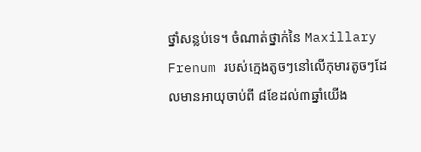ថ្នាំសន្លប់ទេ។ ចំណាត់ថ្នាក់នៃ Maxillary Frenum របស់ក្មេងតូចៗនៅលើកុមារតូចៗដែលមានអាយុចាប់ពី ៨ខែដល់៣ឆ្នាំយើង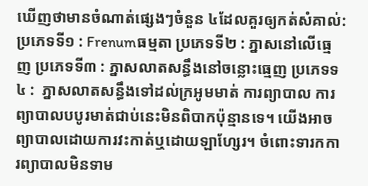ឃើញថាមានចំណាត់ផ្សេងៗចំនួន ៤ដែលគួរឲ្យកត់សំគាល់: ប្រភេទទី១ : Frenumធម្មតា ប្រភេទទី២ : ភ្នាសនៅលើធ្មេញ ប្រភេទទី៣ : ភ្នាសលាតសន្ធឹងនៅចន្លោះធ្មេញ ប្រភេទទ៤ :  ភ្នាសលាតសន្ធឹងទៅដល់ក្រអូមមាត់ ការព្យាបាល ការព្យាបាលបបូរមាត់ជាប់នេះមិនពិបាកប៉ុន្មានទេ។ យើងអាចព្យាបាលដោយការវះកាត់ឬដោយឡាហ្សែរ។ ចំពោះទារកការព្យាបាលមិនទាម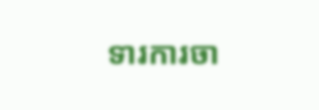ទារការចា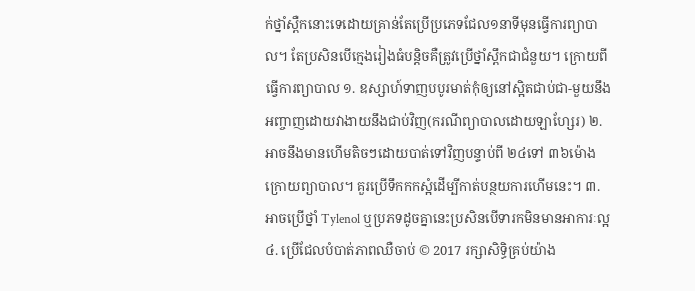ក់ថ្នាំស្ពឺកនោះទេដោយគ្រាន់តែប្រើប្រភេទជែល១នាទីមុនធ្វើការព្យាបាល។ តែប្រសិនបើក្មេងរៀងធំបន្តិចគឺត្រូវប្រើថ្នាំស្ពឹកជាជំនួយ។ ក្រោយពីធ្វើការព្យាបាល ១. ឧស្សាហ៍ទាញបបូរមាត់កុំឲ្យនៅស្អិតជាប់ជា-មួយនឹងអញ្ចាញដោយវាងាយនឹងជាប់វិញ(ករណីព្យាបាលដោយឡាហ្សែរ) ២. អាចនឹងមានហើមតិចៗដោយបាត់ទៅវិញបន្ទាប់ពី ២៤ទៅ ៣៦ម៉ោងក្រោយព្យាបាល។ គួរប្រើទឹកកកស្អំដើម្បីកាត់បន្ថយការហើមនេះ។ ៣. អាចប្រើថ្នាំ Tylenol ឬប្រភទដូចគ្នានេះប្រសិនបើទារកមិនមានអាការៈល្អ ៤. ប្រើជែលបំបាត់ភាពឈឺចាប់ © 2017 រក្សាសិទ្ធិគ្រប់យ៉ាង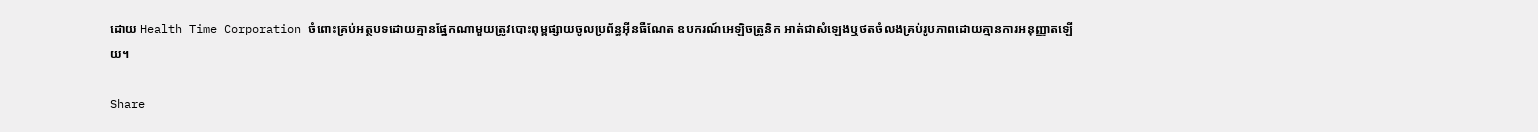ដោយ Health Time Corporation ចំពោះគ្រប់អត្ថបទដោយគ្មានផ្នែកណាមួយត្រូវបោះពុម្ពផ្សាយចូលប្រព័ន្ធអ៊ីនធឺណែត ឧបករណ៍អេឡិចត្រូនិក អាត់ជាសំឡេងឬថតចំលងគ្រប់រូបភាពដោយគ្មានការអនុញ្ញាតឡើយ។

Share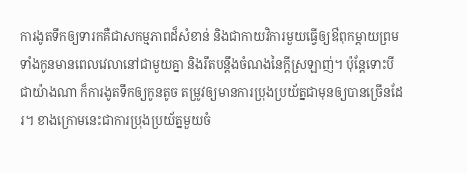ការងូតទឹកឲ្យទារកគឺជាសកម្មភាពដ៏សំខាន់ និងជាកាយវិការមួយធ្វើឲ្យឳពុកម្តាយព្រមទាំងកូនមានពេលវេលានៅជាមួយគ្នា និងរឹតបន្តឹងចំណងនៃក្តីស្រឡាញ់។ ប៉ុន្តែទោះបីជាយ៉ាងណា ក៏ការងូតទឹកឲ្យកូនតូច តម្រូវឲ្យមានការប្រុងប្រយ័ត្នជាមុនឲ្យបានច្រើនដែរ។ ខាងក្រោមនេះជាការប្រុងប្រយ័ត្នមួយចំ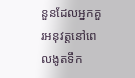នួនដែលអ្នកគួរអនុវត្តនៅពេលងូតទឹក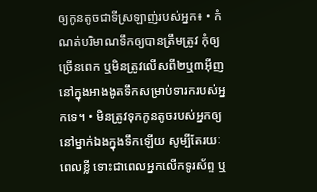ឲ្យកូនតូចជាទីស្រឡាញ់របស់អ្នក៖ • កំណត់បរិមាណទឹកឲ្យបានត្រឹមត្រូវ កុំឲ្យច្រើនពេក ឬមិនត្រូវលើសពី២ឬ៣អ៊ីញ នៅក្នុងអាងងូតទឹកសម្រាប់ទារករបស់អ្នកទេ។ • មិនត្រូវទុកកូនតូចរបស់អ្នកឲ្យនៅម្នាក់ឯងក្នុងទឹកឡើយ សូម្បីតែរយៈពេលខ្លី ទោះជាពេលអ្នកលើកទូរស័ព្ទ ឬ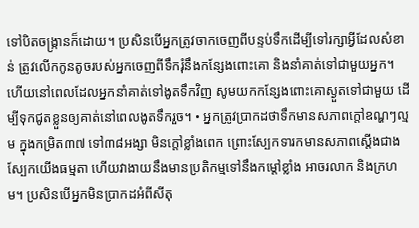ទៅបិតចង្ក្រានក៏ដោយ។ ប្រសិនបើអ្នកត្រូវចាកចេញពីបន្ទប់ទឹកដើម្បីទៅរក្សាអ្វីដែលសំខាន់ ត្រូវលើកកូនតូចរបស់អ្នកចេញពីទឹករុំនឹងកន្សែងពោះគោ និងនាំគាត់ទៅជាមួយអ្នក។ ហើយនៅពេលដែលអ្នកនាំគាត់ទៅងូតទឹកវិញ សូមយកកន្សែងពោះគោស្ងួតទៅជាមួយ ដើម្បីទុកជូតខ្លួនឲ្យគាត់នៅពេលងូតទឹករួច។ • អ្នកត្រូវប្រាកដថាទឹកមានសភាពក្តៅឧណ្ហៗល្មម ក្នុងកម្រិត៣៧ ទៅ៣៨អង្សា មិនក្តៅខ្លាំងពេក ព្រោះស្បែកទារកមានសភាពស្តើងជាងស្បែកយើងធម្មតា ហើយវាងាយនឹងមានប្រតិកម្មទៅនឹងកម្តៅខ្លាំង អាចរលាក និងក្រហម។ ប្រសិនបើអ្នកមិនប្រាកដអំពីសីតុ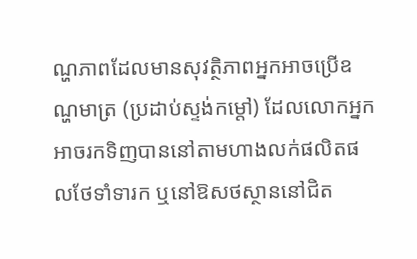ណ្ហភាពដែលមានសុវត្ថិភាពអ្នកអាចប្រើឧណ្ហមាត្រ (ប្រដាប់ស្ទង់កម្តៅ) ដែលលោកអ្នកអាចរកទិញបាននៅតាមហាងលក់ផលិតផលថែទាំទារក ឬនៅឱសថស្ថាននៅជិត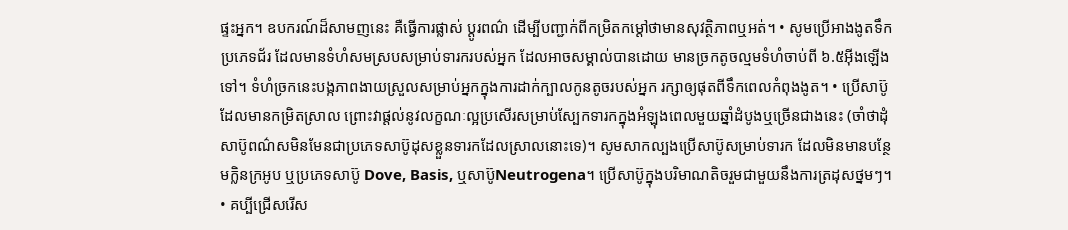ផ្ទះអ្នក។ ឧបករណ៍ដ៏សាមញនេះ គឺធ្វើការផ្លាស់ ប្តូរពណ៌ ដើម្បីបញ្ជាក់ពីកម្រិតកម្តៅថាមានសុវត្ថិភាពឬអត់។ • សូមប្រើអាងងូតទឹកប្រភេទជ័រ ដែលមានទំហំសមស្របសម្រាប់ទារករបស់អ្នក ដែលអាចសម្គាល់បានដោយ មានច្រកតូចល្មមទំហំចាប់ពី ៦.៥អ៊ីងឡើងទៅ។ ទំហំច្រកនេះបង្កភាពងាយស្រួលសម្រាប់អ្នកក្នុងការដាក់ក្បាលកូនតូចរបស់អ្នក រក្សាឲ្យផុតពីទឹកពេលកំពុងងូត។ • ប្រើសាប៊ូដែលមានកម្រិតស្រាល ព្រោះវាផ្តល់នូវលក្ខណៈល្អប្រសើរសម្រាប់ស្បែកទារកក្នុងអំឡុងពេលមួយឆ្នាំដំបូងឬច្រើនជាងនេះ (ចាំថាដុំសាប៊ូពណ៌សមិនមែនជាប្រភេទសាប៊ូដុសខ្លួនទារកដែលស្រាលនោះទេ)។ សូមសាកល្បងប្រើសាប៊ូសម្រាប់ទារក ដែលមិនមានបន្ថែមក្លិនក្រអូប ឬប្រភេទសាប៊ូ Dove, Basis, ឬសាប៊ូNeutrogena។ ប្រើសាប៊ូក្នុងបរិមាណតិចរួមជាមួយនឹងការត្រដុសថ្នមៗ។ • គប្បីជ្រើសរើស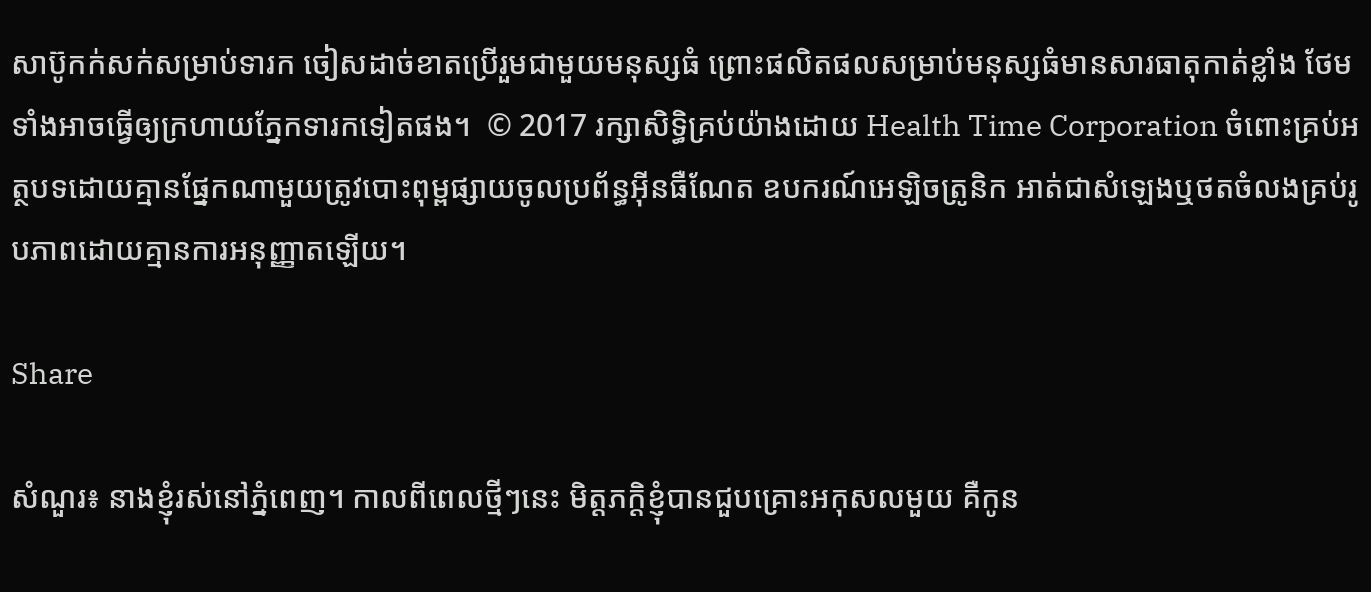សាប៊ូកក់សក់សម្រាប់ទារក ចៀសដាច់ខាតប្រើរួមជាមួយមនុស្សធំ ព្រោះផលិតផលសម្រាប់មនុស្សធំមានសារធាតុកាត់ខ្លាំង ថែមទាំងអាចធ្វើឲ្យក្រហាយភ្នែកទារកទៀតផង។  © 2017 រក្សាសិទ្ធិគ្រប់យ៉ាងដោយ Health Time Corporation ចំពោះគ្រប់អត្ថបទដោយគ្មានផ្នែកណាមួយត្រូវបោះពុម្ពផ្សាយចូលប្រព័ន្ធអ៊ីនធឺណែត ឧបករណ៍អេឡិចត្រូនិក អាត់ជាសំឡេងឬថតចំលងគ្រប់រូបភាពដោយគ្មានការអនុញ្ញាតឡើយ។

Share

សំណួរ៖ នាងខ្ញុំរស់នៅភ្នំពេញ។ កាលពីពេលថ្មីៗនេះ មិត្តភក្តិខ្ញុំបានជួបគ្រោះអកុសលមួយ គឺកូន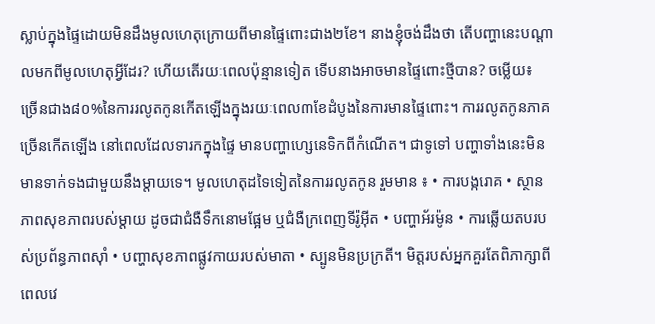ស្លាប់ក្នុងផ្ទៃដោយមិនដឹងមូលហេតុក្រោយពីមានផ្ទៃពោះជាង២ខែ។ នាងខ្ញុំចង់ដឹងថា តើបញ្ហានេះបណ្តាលមកពីមូលហេតុអ្វីដែរ? ហើយតើរយៈពេលប៉ុន្មានទៀត ទើបនាងអាចមានផ្ទៃពោះថ្មីបាន? ចម្លើយ៖ ច្រើនជាង៨០%នៃការរលូតកូនកើតឡើងក្នុងរយៈពេល៣ខែដំបូងនៃការមានផ្ទៃពោះ។ ការរលូតកូនភាគច្រើនកើតឡើង នៅពេលដែលទារកក្នុងផ្ទៃ មានបញ្ហាហ្សេនេទិកពីកំណើត។ ជាទូទៅ បញ្ហាទាំងនេះមិនមានទាក់ទងជាមួយនឹងម្តាយទេ។ មូលហេតុដទៃទៀតនៃការរលូតកូន រួមមាន ៖ • ការបង្ករោគ • ស្ថានភាពសុខភាពរបស់ម្តាយ ដូចជាជំងឺទឹកនោមផ្អែម ឬជំងឺក្រពេញទីរ៉ូអុីត • បញ្ហាអ័រម៉ូន • ការឆ្លើយតបរបស់ប្រព័ន្ធភាពស៊ាំ • បញ្ហាសុខភាពផ្លូវកាយរបស់មាតា • ស្បូនមិនប្រក្រតី។ មិត្តរបស់អ្នកគួរតែពិភាក្សាពីពេលវេ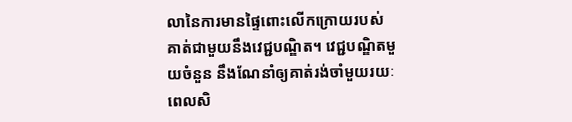លានៃការមានផ្ទៃពោះលើកក្រោយរបស់គាត់ជាមួយនឹងវេជ្ជបណ្ឌិត។ វេជ្ជបណ្ឌិតមួយចំនួន នឹងណែនាំឲ្យគាត់រង់ចាំមួយរយៈពេលសិ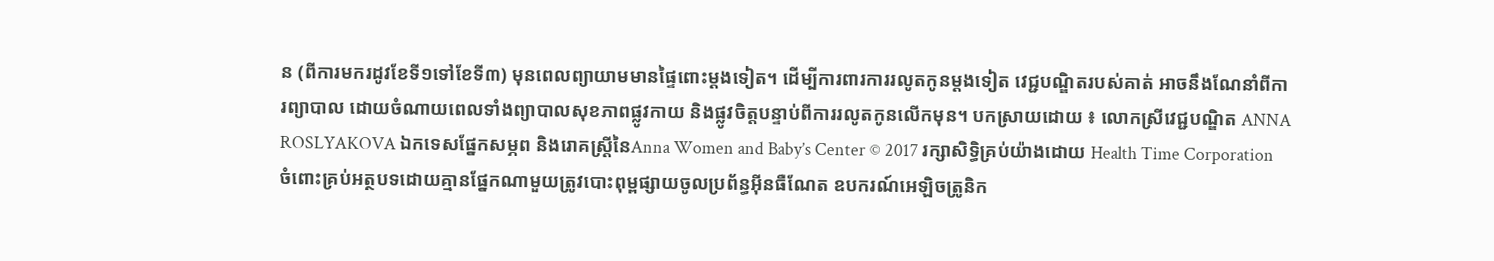ន (ពីការមករដូវខែទី១ទៅខែទី៣) មុនពេលព្យាយាមមានផ្ទៃពោះម្តងទៀត។ ដើម្បីការពារការរលូតកូនម្តងទៀត វេជ្ជបណ្ឌិតរបស់គាត់ អាចនឹងណែនាំពីការព្យាបាល ដោយចំណាយពេលទាំងព្យាបាលសុខភាពផ្លូវកាយ និងផ្លូវចិត្តបន្ទាប់ពីការរលូតកូនលើកមុន។ បកស្រាយដោយ ៖ លោកស្រីវេជ្ជបណ្ឌិត ANNA ROSLYAKOVA ឯកទេសផ្នែកសម្ភព និងរោគស្ត្រីនៃAnna Women and Baby’s Center © 2017 រក្សាសិទ្ធិគ្រប់យ៉ាងដោយ Health Time Corporation ចំពោះគ្រប់អត្ថបទដោយគ្មានផ្នែកណាមួយត្រូវបោះពុម្ពផ្សាយចូលប្រព័ន្ធអ៊ីនធឺណែត ឧបករណ៍អេឡិចត្រូនិក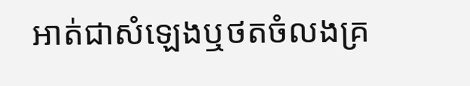អាត់ជាសំឡេងឬថតចំលងគ្រ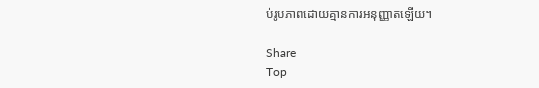ប់រូបភាពដោយគ្មានការអនុញ្ញាតឡើយ។

Share
Top